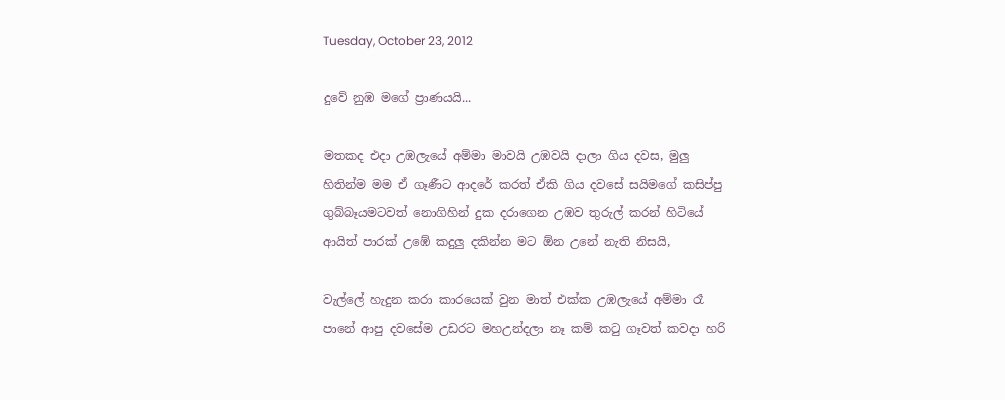Tuesday, October 23, 2012

දුවේ නුඹ මගේ ප්‍රාණයයි...

මතකද එදා උඹලැයේ අම්මා මාවයි උඹවයි දාලා ගිය දවස, මුලු හිතින්ම මම ඒ ගෑණීට ආදරේ කරත් ඒකි ගිය දවසේ සයිමගේ කසිප්පු ගුබ්බෑයමටවත් නොගිහින් දුක දරාගෙන උඹව තුරුල් කරන් හිටියේ ආයිත් පාරක් උඹේ කදුලු දකින්න මට ඕන උනේ නැති නිසයි,

වැල්ලේ හැදුන කරා කාරයෙක් වුන මාත් එක්ක උඹලැයේ අම්මා රෑ පානේ ආපු දවසේම උඩරට මහඋන්දලා නෑ කම් කටු ගෑවත් කවදා හරි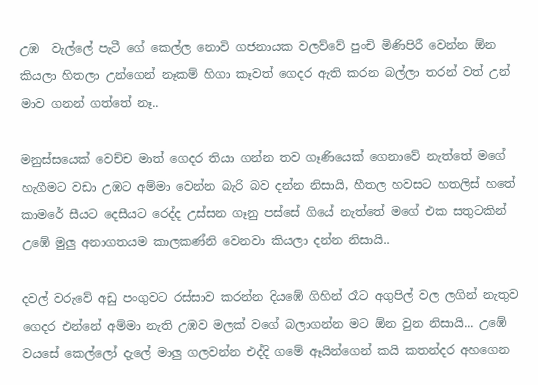උඹ  වැල්ලේ පැටී ගේ කෙල්ල නොවි ගජනායක වලව්වේ පුංචි මිණිපිරී වෙන්න ඕන කියලා හිතලා උන්ගෙන් නෑකම් හිගා කෑවත් ගෙදර ඇති කරන බල්ලා තරන් වත් උන් මාව ගනන් ගත්තේ නෑ..

මනුස්සයෙක් වෙච්ච මාත් ගෙදර තියා ගන්න තව ගෑණියෙක් ගෙනාවේ නැත්තේ මගේ හැගීමට වඩා උඹට අම්මා වෙන්න බැරි බව දන්න නිසායි, හීතල හවසට හතලිස් හතේ කාමරේ සීයට දෙසීයට රෙද්ද උස්සන ගෑනු පස්සේ ගියේ නැත්තේ මගේ එක සතුටකින් උඹේ මුලු අනාගතයම කාලකණ්නි වෙනවා කියලා දන්න නිසායි..

දවල් වරුවේ අඩු පංගුවට රස්සාව කරන්න දියඹේ ගිහින් රෑට අගුපිල් වල ලගින් නැතුව ගෙදර එන්නේ අම්මා නැති උඹව මලක් වගේ බලාගන්න මට ඕන වුන නිසායි... උඹේ වයසේ කෙල්ලෝ දැලේ මාලු ගලවන්න එද්දි ගමේ ඈයින්ගෙන් කයි කතන්දර අහගෙන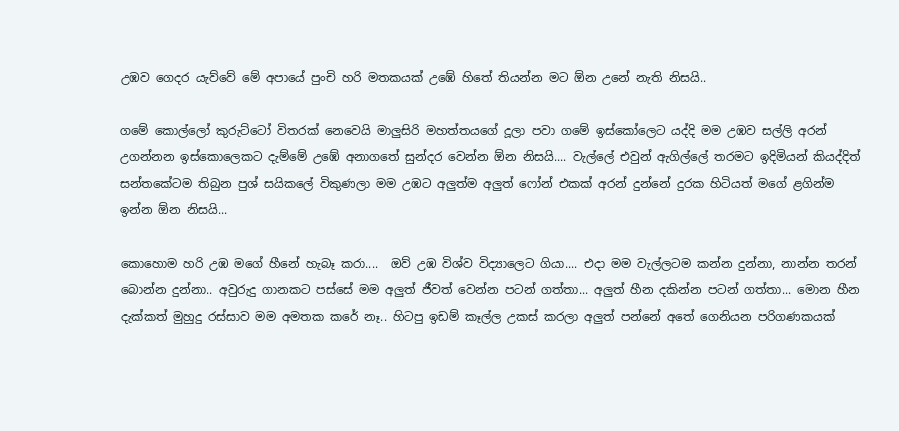උඹව ගෙදර යැව්වේ මේ අපායේ පුංචි හරි මතකයක් උඹේ හිතේ තියන්න මට ඕන උනේ නැති නිසයි..

ගමේ කොල්ලෝ කුරුට්ටෝ විතරක් නෙවෙයි මාලුසිරි මහත්තයගේ දූලා පවා ගමේ ඉස්කෝලෙට යද්දි මම උඹව සල්ලි අරන් උගන්නන ඉස්කොලෙකට දැම්මේ උඹේ අනාගතේ සුන්දර වෙන්න ඕන නිසයි.... වැල්ලේ එවුන් ඇගිල්ලේ තරමට ඉදිමියන් කියද්දිත් සන්තකේටම තිබුන පුශ් සයිකලේ විකුණලා මම උඹට අලුත්ම අලුත් ෆෝන් එකක් අරන් දුන්නේ දුරක හිටියත් මගේ ළගින්ම ඉන්න ඕන නිසයි...

කොහොම හරි උඹ මගේ හීනේ හැබෑ කරා....  ඔව් උඹ විශ්ව විද්‍යාලෙට ගියා.... එදා මම වැල්ලටම කන්න දුන්නා, නාන්න තරන් බොන්න දුන්නා.. අවුරුදු ගානකට පස්සේ මම අලුත් ජීවත් වෙන්න පටන් ගත්තා... අලුත් හීන දකින්න පටන් ගත්තා... මොන හීන දැක්කත් මුහුදු රස්සාව මම අමතක කරේ නෑ.. හිටපු ඉඩම් කෑල්ල උකස් කරලා අලුත් පන්නේ අතේ ගෙනියන පරිගණකයක්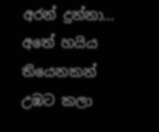අරන් දුන්නා... අතේ හයිය තියෙනකන් උඹට කලා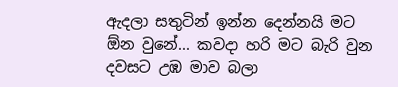ඇදලා සතුටින් ඉන්න දෙන්නයි මට ඕන වුනේ... කවදා හරි මට බැරි වුන දවසට උඹ මාව බලා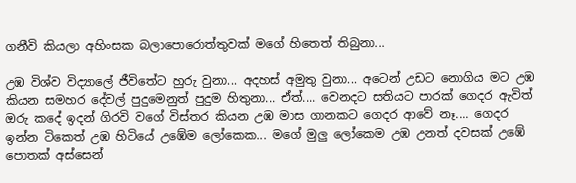ගනීවි කියලා අහිංසක බලාපොරොත්තුවක් මගේ හිතෙත් තිබුනා...

උඹ විශ්ව විද්‍යාලේ ජීවිතේට හුරු වුනා... අදහස් අමුතු වුනා... අටෙන් උඩට නොගිය මට උඹ කියන සමහර දේවල් පුදුමෙනුත් පුදුම හිතුනා... ඒත්.... වෙනදට සතියට පාරක් ගෙදර ඇවිත් ඔරු කදේ ඉදන් ගිරවි වගේ විස්තර කියන උඹ මාස ගානකට ගෙදර ආවේ නෑ.... ගෙදර ඉන්න ටිකෙත් උඹ හිටියේ උඹේම ලෝකෙක... මගේ මුලු ලෝකෙම උඹ උනත් දවසක් උඹේ පොතක් අස්සෙන්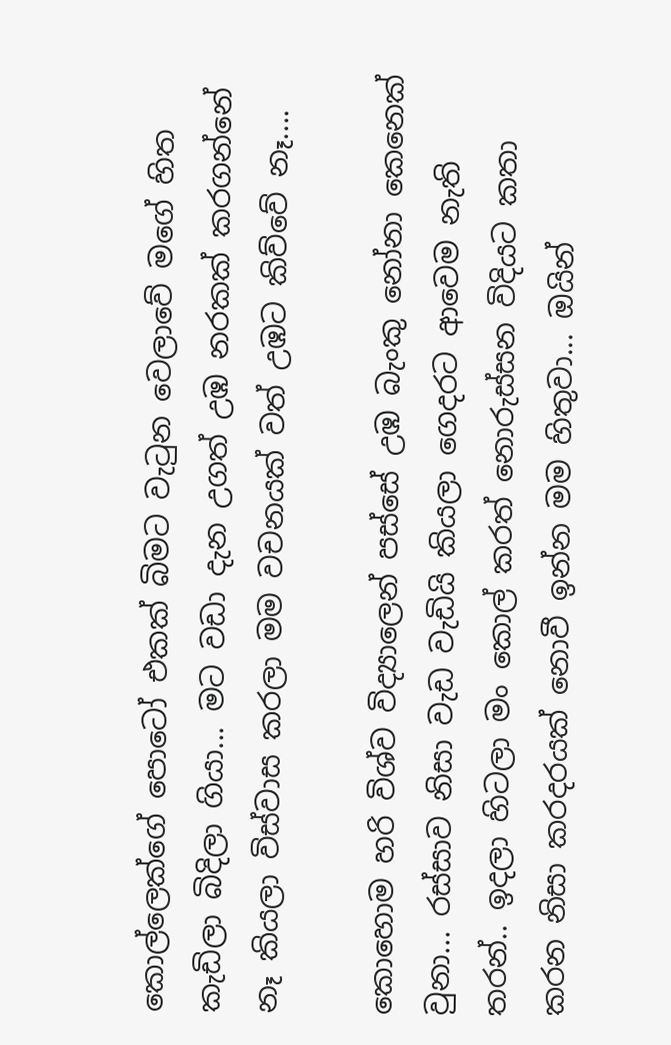කොල්ලෙක්ගේ පොටෝ එකක් බිමට වැටුන වෙලාවේ මගේ හිත කැඩිලා බිදිලා ගියා... මට වඩා දැන උගත් උඹ නරකක් කරගන්නේ නෑ කියලා විස්වාස කරලා මම වචනයක් වත් උඹට කිව්වේ නෑ....

කොහොම හරි විශ්ව විද්‍යාලෙන් පස්සේ උඹ බැංකු නෝනා කෙනෙක් වුනා... රස්සාව නිසා වැඩ වැඩියි කියලා ගෙදරට ආවෙම නැති තරන්.. ඉදලා හිටලා මං කොල් කරත් නොරුස්සන විදියට කතා කරන නිසා කරදරයක් නොවී ඉන්න මම හිතුවා... ඔයින්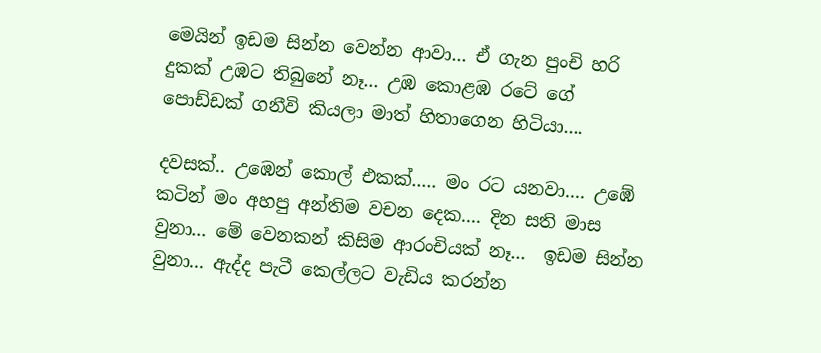මෙයින් ඉඩම සින්න වෙන්න ආවා... ඒ ගැන පුංචි හරි දුකක් උඹට තිබුනේ නෑ... උඹ කොළඹ රටේ ගේ පොඩ්ඩක් ගනීවි කියලා මාත් හිතාගෙන හිටියා....

දවසක්.. උඹෙන් කොල් එකක්..... මං රට යනවා.... උඹේ කටින් මං අහපු අන්තිම වචන දෙක.... දින සති මාස වුනා... මේ වෙනකන් කිසිම ආරංචියක් නෑ...  ඉඩම සින්න වුනා... ඇද්ද පැටී කෙල්ලට වැඩිය කරන්න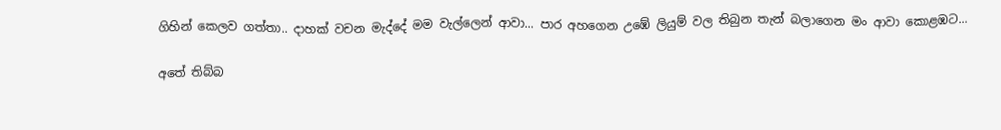ගිහින් කෙලව ගත්තා.. දාහක් වචන මැද්දේ මම වැල්ලෙන් ආවා... පාර අහගෙන උඹේ ලියුම් වල තිබුන තැන් බලාගෙන මං ආවා කොළඹට...

අතේ තිබ්බ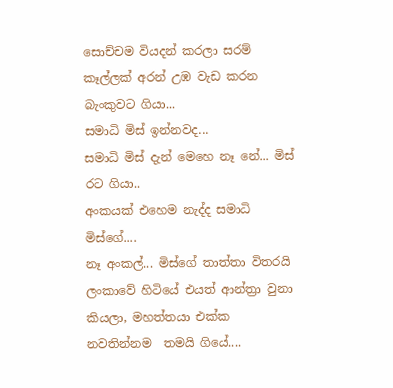සොච්චම වියදන් කරලා සරම් කෑල්ලක් අරන් උඹ වැඩ කරන බැංකුවට ගියා...
සමාධි මිස් ඉන්නවද...
සමාධි මිස් දැන් මෙහෙ නෑ නේ... මිස් රට ගියා..
අංකයක් එහෙම නැද්ද සමාධි මිස්ගේ....
නෑ අංකල්... මිස්ගේ තාත්තා විතරයි ලංකාවේ හිටියේ එයත් ආන්ත්‍රා වුනා කියලා, මහත්තයා එක්ක නවතින්නම  තමයි ගියේ....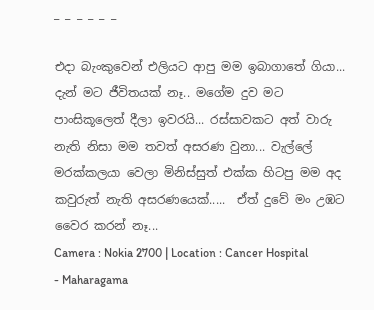_ _ _ _ _ _

එදා බැංකුවෙන් එලියට ආපු මම ඉබාගාතේ ගියා... දැන් මට ජීවිතයක් නෑ.. මගේම දුව මට පාංසිකූලෙත් දීලා ඉවරයි... රස්සාවකට අත් වාරු නැති නිසා මම තවත් අසරණ වුනා... වැල්ලේ මරක්කලයා වෙලා මිනිස්සුත් එක්ක හිටපු මම අද කවුරුත් නැති අසරණයෙක්.....  ඒත් දුවේ මං උඹට වෛර කරන් නෑ...
Camera : Nokia 2700 | Location : Cancer Hospital - Maharagama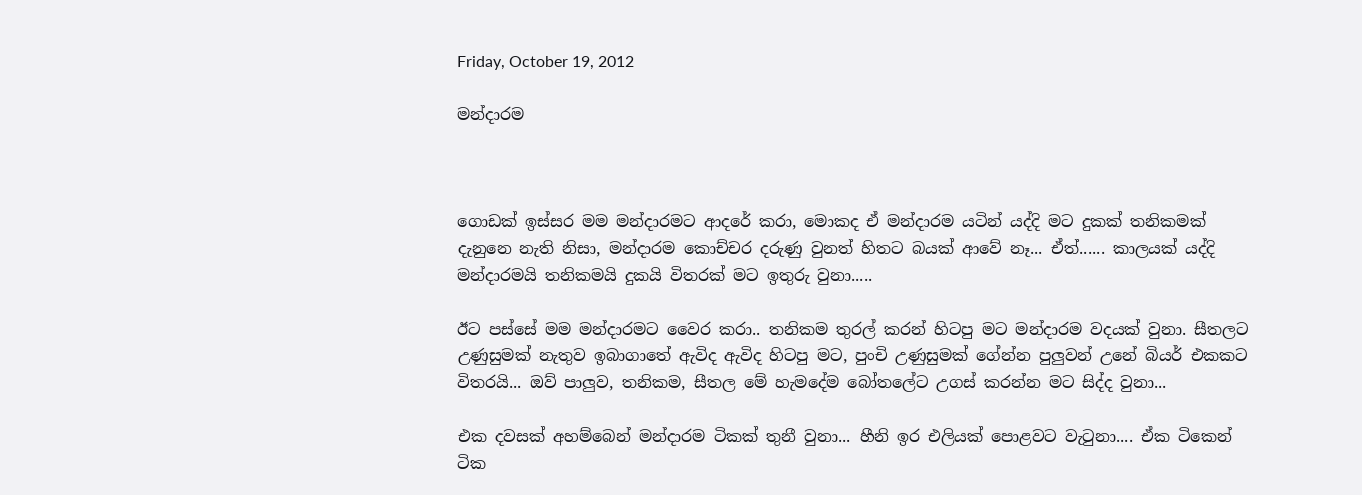Friday, October 19, 2012

මන්දාරම



ගොඩක් ඉස්සර මම මන්දාරමට ආදරේ කරා, මොකද ඒ මන්දාරම යටින් යද්දි මට දුකක් තනිකමක් දැනුනෙ නැති නිසා, මන්දාරම කොච්චර දරුණු වුනත් හිතට බයක් ආවේ නෑ... ඒත්...... කාලයක් යද්දි මන්දාරමයි තනිකමයි දුකයි විතරක් මට ඉතුරු වුනා.....

ඊට පස්සේ මම මන්දාරමට වෛර කරා.. තනිකම තුරල් කරන් හිටපු මට මන්දාරම වදයක් වුනා. සීතලට උණුසුමක් නැතුව ඉබාගාතේ ඇවිද ඇවිද හිටපු මට, පුංචි උණුසුමක් ගේන්න පුලුවන් උනේ බියර් එකකට විතරයි... ඔව් පාලුව, තනිකම, සීතල මේ හැමදේම බෝතලේට උගස් කරන්න මට සිද්ද වුනා...

එක දවසක් අහම්බෙන් මන්දාරම ටිකක් තුනී වුනා... හීනි ඉර එලියක් පොළවට වැටුනා.... ඒක ටිකෙන් ටික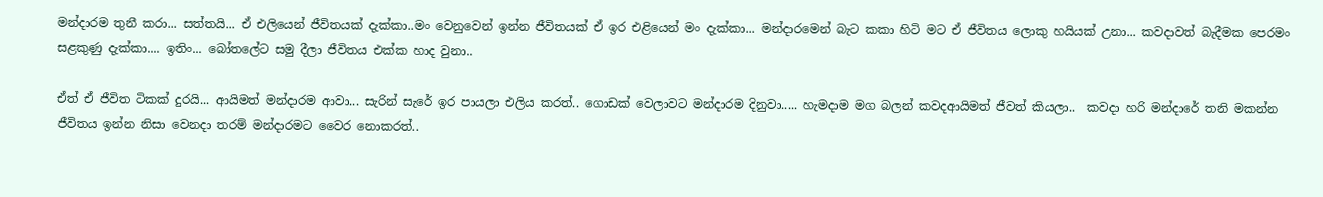මන්දාරම තුනී කරා... සත්තයි... ඒ එලියෙන් ජීවිතයක් දැක්කා..මං වෙනුවෙන් ඉන්න ජීවිතයක් ඒ ඉර එළියෙන් මං දැක්කා... මන්දාරමෙන් බැට කකා හිටි මට ඒ ජීවිතය ලොකු හයියක් උනා... කවදාවත් බැදීමක පෙරමං සළකුණු දැක්කා.... ඉතිං... බෝතලේට සමු දීලා ජීවිතය එක්ක හාද වුනා..

ඒත් ඒ ජීවිත ටිකක් දුරයි... ආයිමත් මන්දාරම ආවා... සැරින් සැරේ ඉර පායලා එලිය කරත්.. ගොඩක් වෙලාවට මන්දාරම දිනුවා..... හැමදාම මග බලන් කවදආයිමත් ජීවත් කියලා..  කවදා හරි මන්දාරේ තනි මකන්න ජීවිතය ඉන්න නිසා වෙනදා තරම් මන්දාරමට වෛර නොකරත්..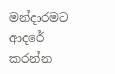මන්දාරමට ආදරේ කරන්න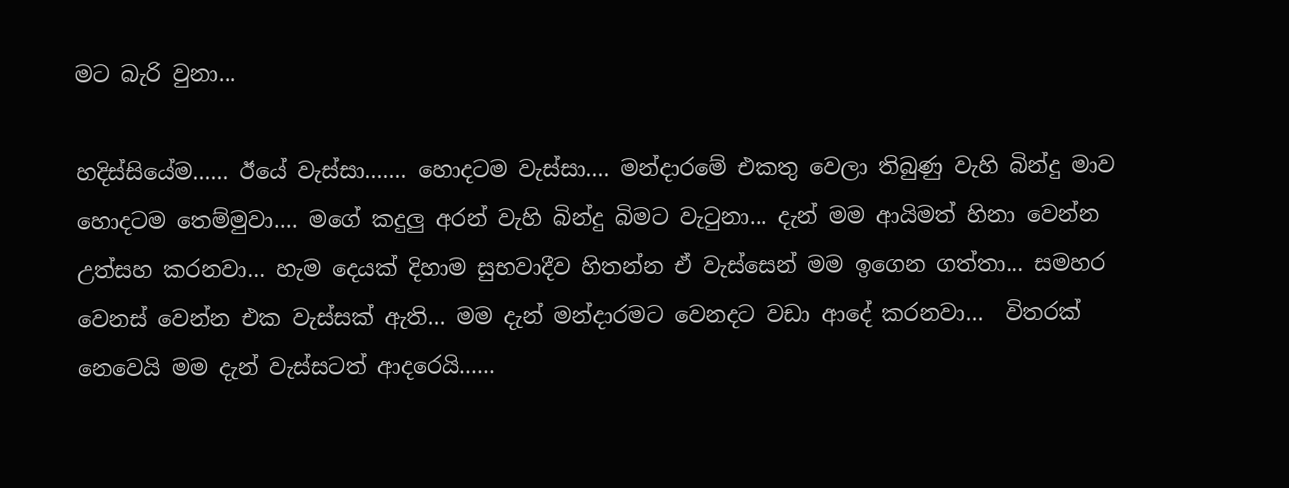මට බැරි වුනා...

හදිස්සියේම...... ඊයේ වැස්සා....... හොදටම වැස්සා.... මන්දාරමේ එකතු වෙලා තිබුණු වැහි බින්දු මාව හොදටම තෙම්මුවා.... මගේ කදුලු අරන් වැහි බින්දු බිමට වැටුනා... දැන් මම ආයිමත් හිනා වෙන්න උත්සහ කරනවා... හැම දෙයක් දිහාම සුභවාදීව හිතන්න ඒ වැස්සෙන් මම ඉගෙන ගත්තා... සමහර වෙනස් වෙන්න එක වැස්සක් ඇති... මම දැන් මන්දාරමට වෙනදට වඩා ආදේ කරනවා...  විතරක් නෙවෙයි මම දැන් වැස්සටත් ආදරෙයි......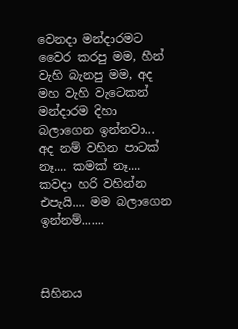වෙනදා මන්දාරමට වෛර කරපු මම, හීන් වැහි බැනපු මම, අද මහ වැහි වැටෙකන් මන්දාරම දිහා බලාගෙන ඉන්නවා... අද නම් වහින පාටක් නෑ.... කමක් නෑ.... කවදා හරි වහින්න එපැයි.... මම බලාගෙන ඉන්නම්.......



සිහිනය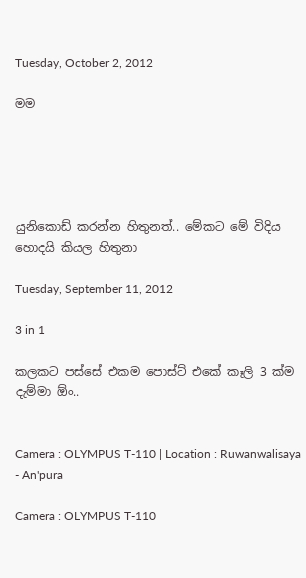Tuesday, October 2, 2012

මම





යුනිකොඩ් කරන්න හිතුනත්.. මේකට මේ විදිය හොදයි කියල හිතුනා

Tuesday, September 11, 2012

3 in 1

කලකට පස්සේ එකම පොස්ට් එකේ කෑලි 3 ක්ම දැම්මා ඕං..


Camera : OLYMPUS T-110 | Location : Ruwanwalisaya - An'pura

Camera : OLYMPUS T-110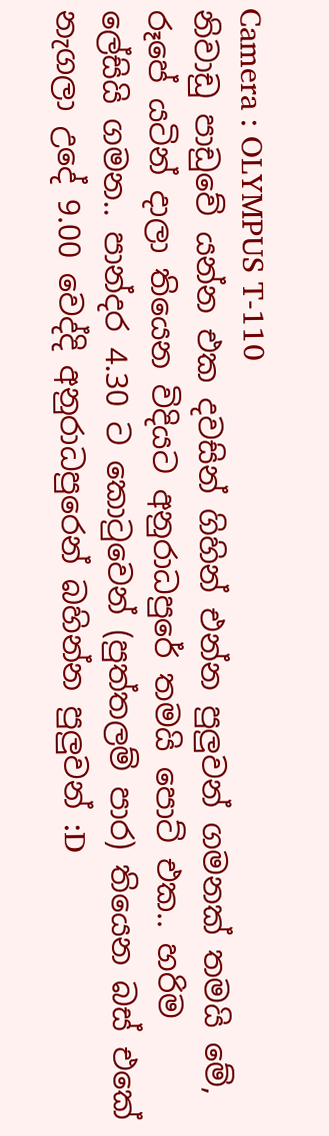Camera : OLYMPUS T-110
නිවාඩු පාඩුවේ යන්න එක දවසින් ගිහින් එන්න පුලුවන් ගමනක් තමයි මේ, රූපේ යටින් දාලා තියෙන විදියට අනුරාධපුරේ තමයි පොට් එක.. හරිම ලේසියි ගමන.. පාන්දර 4.30 ට කොටුවෙන් (පුත්තලම් පාර) තියෙන බස් එකේ නැගලා උදේ 9.00 වෙද්දි අනුරාධපුරෙන් බහින්න පුලුවන් :D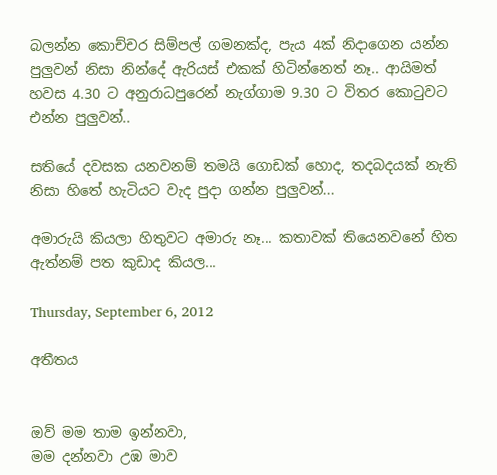බලන්න කොච්චර සිම්පල් ගමනක්ද, පැය 4ක් නිදාගෙන යන්න පුලුවන් නිසා නින්දේ ඇරියස් එකක් හිටින්නෙත් නෑ.. ආයිමත් හවස 4.30 ට අනුරාධපුරෙන් නැග්ගාම 9.30 ට විතර කොටුවට එන්න පුලුවන්..

සතියේ දවසක යනවනම් තමයි ගොඩක් හොද, තදබදයක් නැති නිසා හිතේ හැටියට වැද පුදා ගන්න පුලුවන්...

අමාරුයි කියලා හිතුවට අමාරු නෑ... කතාවක් තියෙනවනේ හිත ඇත්නම් පත කුඩාද කියල...

Thursday, September 6, 2012

අතීතය


ඔව් මම තාම ඉන්නවා,
මම දන්නවා උඹ මාව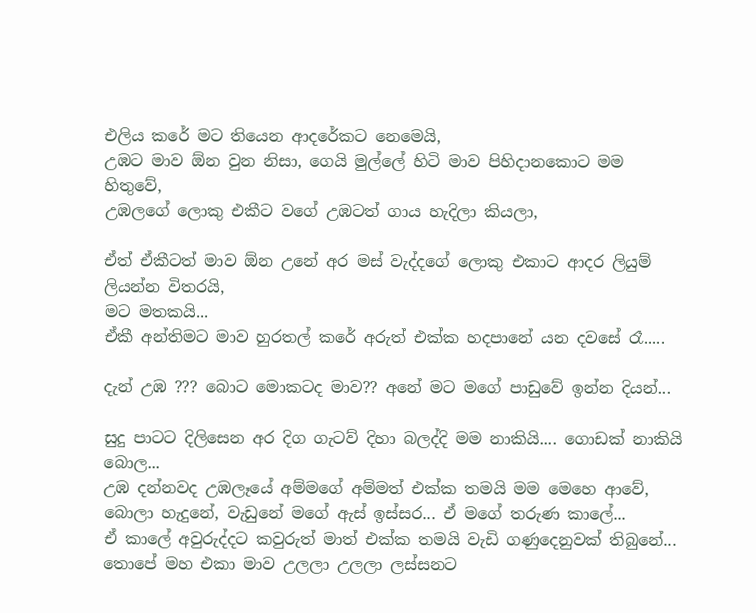එලිය කරේ මට තියෙන ආදරේකට නෙමෙයි,
උඹට මාව ඕන වුන නිසා, ගෙයි මුල්ලේ හිටි මාව පිහිදානකොට මම හිතුවේ,
උඹලගේ ලොකු එකීට වගේ උඹටත් ගාය හැදිලා කියලා,

ඒත් ඒකීටත් මාව ඕන උනේ අර මස් වැද්දගේ ලොකු එකාට ආදර ලියුම් ලියන්න විතරයි,
මට මතකයි...
ඒකී අන්තිමට මාව හුරතල් කරේ අරුත් එක්ක හදපානේ යන දවසේ රෑ.....

දැන් උඹ ??? බොට මොකටද මාව?? අනේ මට මගේ පාඩුවේ ඉන්න දියන්...

සුදු පාටට දිලිසෙන අර දිග ගැටව් දිහා බලද්දි මම නාකියි.... ගොඩක් නාකියි බොල...
උඹ දන්නවද උඹලෑයේ අම්මගේ අම්මත් එක්ක තමයි මම මෙහෙ ආවේ,
බොලා හැදුනේ, වැඩුනේ මගේ ඇස් ඉස්සර... ඒ මගේ තරුණ කාලේ...
ඒ කාලේ අවුරුද්දට කවුරුත් මාත් එක්ක තමයි වැඩි ගණුදෙනුවක් තිබුනේ...
තොපේ මහ එකා මාව උලලා උලලා ලස්සනට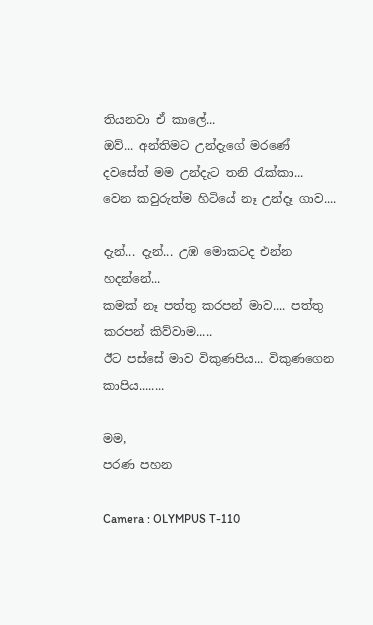තියනවා ඒ කාලේ...
ඔව්... අන්තිමට උන්දැගේ මරණේ දවසේත් මම උන්දැට තනි රැක්කා...
වෙන කවුරුත්ම හිටියේ නෑ උන්දෑ ගාව....

දැන්... දැන්... උඹ මොකටද එන්න හදන්නේ...
කමක් නෑ පත්තු කරපන් මාව.... පත්තු කරපන් කිව්වාම.....
ඊට පස්සේ මාව විකුණපිය... විකුණගෙන කාපිය........

මම,
පරණ පහන

Camera : OLYMPUS T-110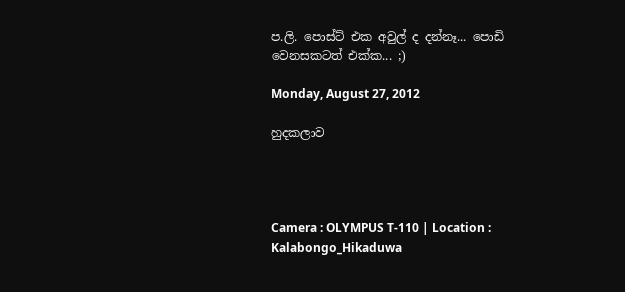ප.ලි. පොස්ට් එක අවුල් ද දන්නෑ... පොඩි වෙනසකටත් එක්ක... ;)

Monday, August 27, 2012

හුදකලාව




Camera : OLYMPUS T-110 | Location : Kalabongo_Hikaduwa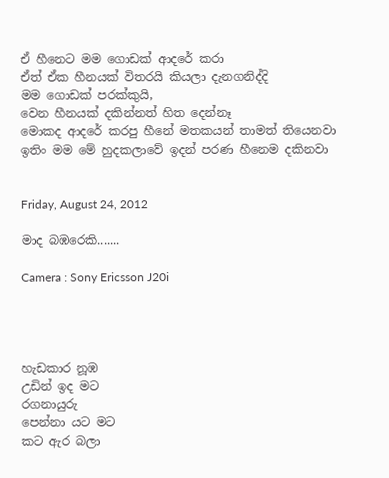ඒ හීනෙට මම ගොඩක් ආදරේ කරා
ඒත් ඒක හීනයක් විතරයි කියලා දැනගනිද්දි
මම ගොඩක් පරක්කුයි,
වෙන හීනයක් දකින්නත් හිත දෙන්නෑ
මොකද ආදරේ කරපු හීනේ මතකයන් තාමත් තියෙනවා
ඉතිං මම මේ හුදකලාවේ ඉදන් පරණ හීනෙම දකිනවා


Friday, August 24, 2012

මාද බඹරෙකි.......

Camera : Sony Ericsson J20i




හැඩකාර නූඹ
උඩින් ඉද මට
රගනායුරු
පෙන්නා යට මට
කට ඇර බලා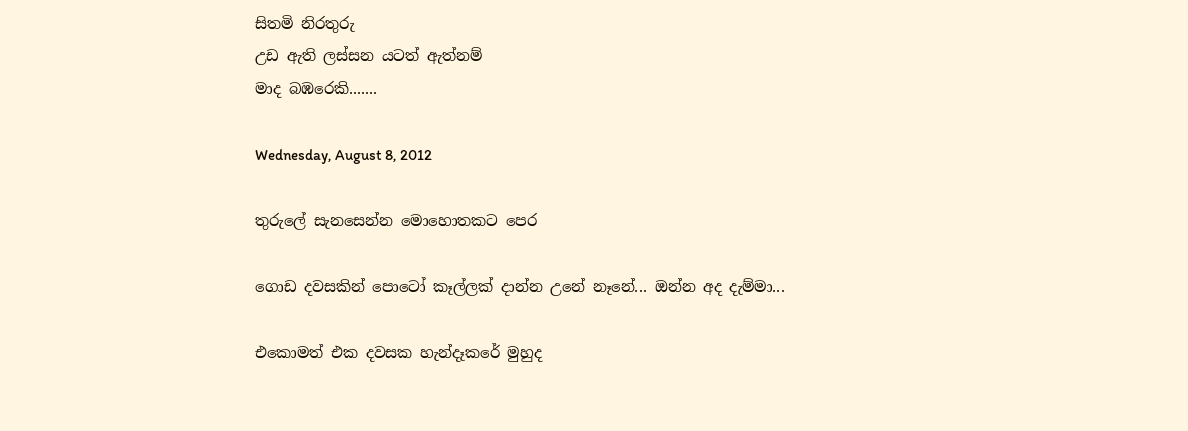සිතමි නිරතුරු
උඩ ඇති ලස්සන යටත් ඇත්නම්
මාද බඹරෙකි.......

Wednesday, August 8, 2012

තුරුලේ සැනසෙන්න මොහොතකට පෙර

ගොඩ දවසකින් පොටෝ කෑල්ලක් දාන්න උනේ නෑනේ... ඔන්න අද දැම්මා...

එකොමත් එක දවසක හැන්දෑකරේ මුහුද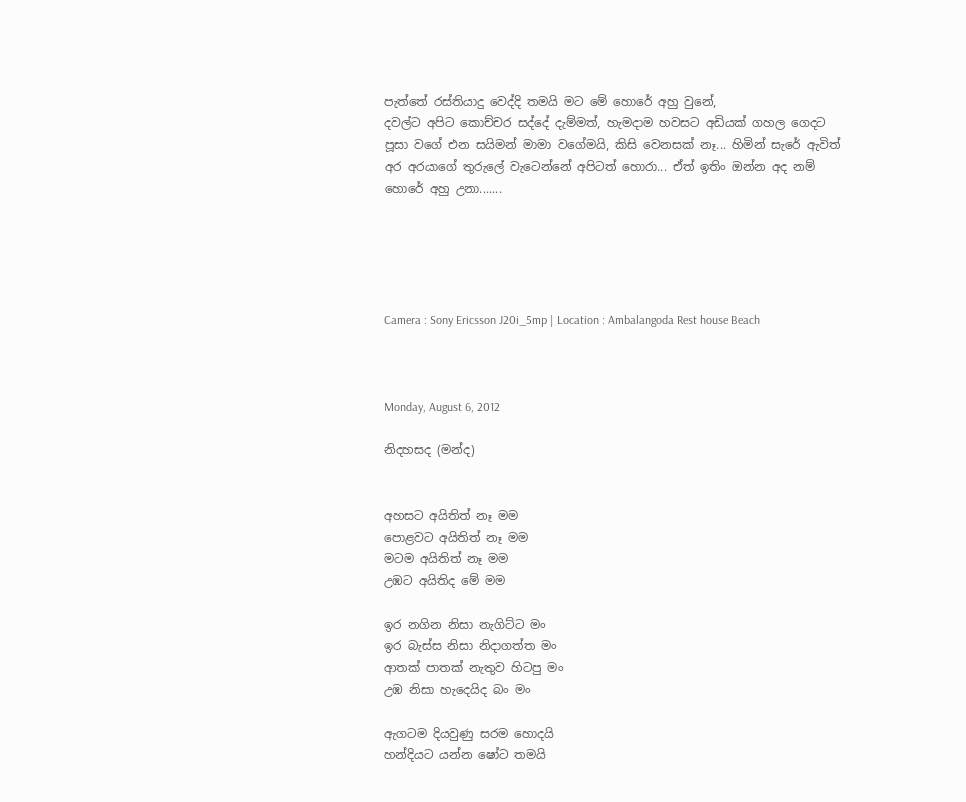පැත්තේ රස්තියාදු වෙද්දි තමයි මට මේ හොරේ අහු වුනේ,
දවල්ට අපිට කොච්චර සද්දේ දැම්මත්, හැමදාම හවසට අඩියක් ගහල ගෙදට පූසා වගේ එන සයිමන් මාමා වගේමයි, කිසි වෙනසක් නෑ... හිමින් සැරේ ඇවිත් අර අරයාගේ තුරුලේ වැටෙන්නේ අපිටත් හොරා... ඒත් ඉතිං ඔන්න අද නම් හොරේ අහු උනා.......





Camera : Sony Ericsson J20i_5mp | Location : Ambalangoda Rest house Beach



Monday, August 6, 2012

නිදහසද (මන්ද)


අහසට අයිතිත් නෑ මම
පොළවට අයිතිත් නෑ මම
මටම අයිතිත් නෑ මම
උඹට අයිතිද මේ මම

ඉර නගින නිසා නැගිට්ට මං
ඉර බැස්ස නිසා නිදාගත්ත මං
ආතක් පාතක් නැතුව හිටපු මං
උඹ නිසා හැදෙයිද බං මං

ඇගටම දියවුණු සරම හොදයි
හන්දියට යන්න ෂෝට තමයි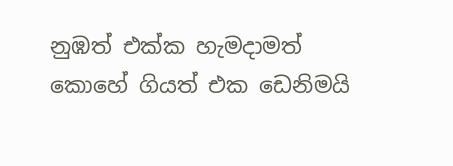නුඹත් එක්ක හැමදාමත්
කොහේ ගියත් එක ඩෙනිමයි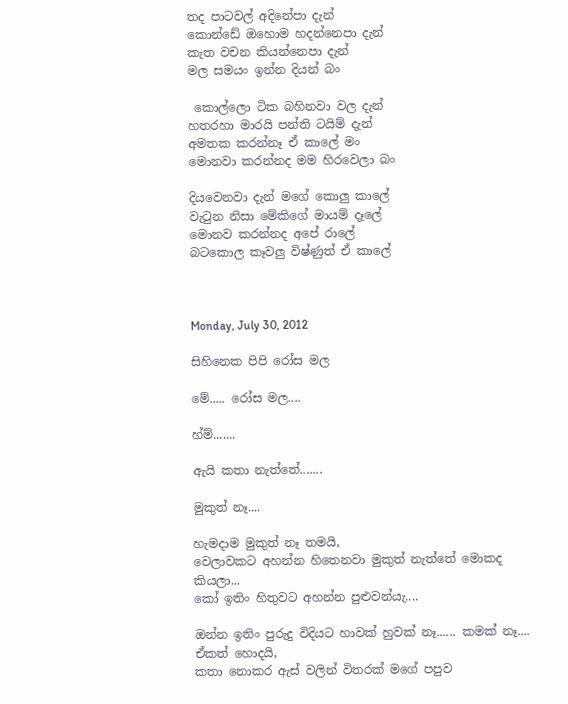තද පාටවල් අදිනේපා දැන්
කොන්ඩේ ඔහොම හදන්නෙපා දැන්
කැත වචන කියන්නෙපා දැන්
මල සමයං ඉන්න දියන් බං

 කොල්ලො ටික බහිනවා වල දැන්
හතරහා මාරයි පන්ති ටයිම් දැන්
අමතක කරන්නෑ ඒ කාලේ මං
මොනවා කරන්නද මම හිරවෙලා බං

දියවෙනවා දැන් මගේ කොලු කාලේ
වැටුන නිසා මේකිගේ මායම් දෑලේ
මොනව කරන්නද අපේ රාලේ
බටකොල කෑවලු විෂ්ණුත් ඒ කාලේ



Monday, July 30, 2012

සිහිනෙක පිපි රෝස මල

මේ..... රෝස මල....

හ්ම්.......

ඇයි කතා නැත්තේ.......

මුකුත් නෑ....

හැමදාම මුකුත් නෑ තමයි,
වෙලාවකට අහන්න හිතෙනවා මුකුත් නැත්තේ මොකද කියලා...
කෝ ඉතිං හිතුවට අහන්න පුළුවන්යැ....

ඔන්න ඉතිං පුරුදු විදියට හාවක් හුවක් නෑ...... කමක් නෑ....  ඒකත් හොදයි,
කතා නොකර ඇස් වලින් විතරක් මගේ පපුව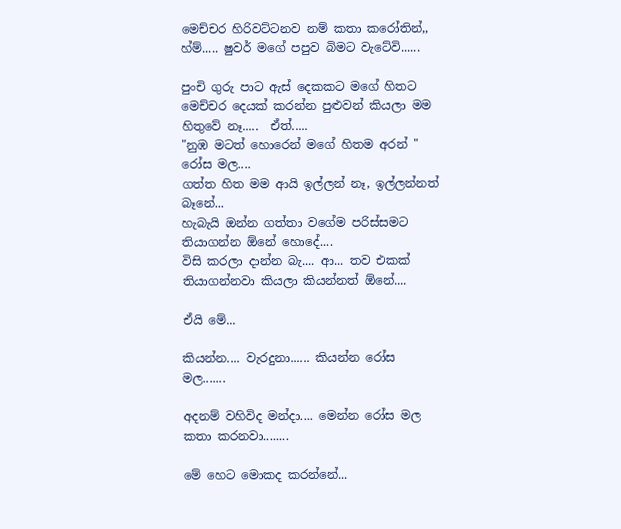මෙච්චර හිරිවට්ටනව නම් කතා කරෝතින්,,
හ්ම්..... ෂුවර් මගේ පපුව බිමට වැටේවි......

පුංචි ගුරු පාට ඇස් දෙකකට මගේ හිතට මෙච්චර දෙයක් කරන්න පුළුවන් කියලා මම හිතුවේ නෑ.....  ඒත්.....
"නුඹ මටත් හොරෙන් මගේ හිතම අරන් " රෝස මල....
ගත්ත හිත මම ආයි ඉල්ලන් නෑ, ඉල්ලන්නත් බෑනේ...
හැබැයි ඔන්න ගත්තා වගේම පරිස්සමට තියාගන්න ඕනේ හොදේ....
විසි කරලා දාන්න බැ.... ආ... තව එකක් තියාගන්නවා කියලා කියන්නත් ඕනේ....

ඒයි මේ...

කියන්න.... වැරදුනා...... කියන්න රෝස මල.......

අදනම් වහිවිද මන්දා.... මෙන්න රෝස මල කතා කරනවා........

මේ හෙට මොකද කරන්නේ...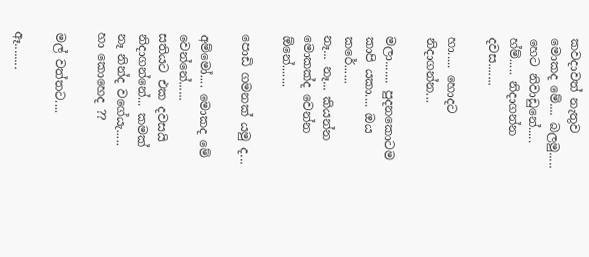කවදාවත් නැතුව මොකද මේ.... බලමු.....
හෙට නිවාඩුනේ..... හ්ම්..... නිදාගන්න දවස.......

හා..... හොදට නිදාගන්න...

මලා....... පුදනකොටම කාපි යකා.... ඔය කරේ......
නෑ... නෑ... කියන්න මොකක්ද වෙන්න ඕනේ.......

පොඩි ගමනක් යමු ද...

අම්මෝ.... මොකද මේ වෙන්නේ......
සතියට එක දවසයි නිදාගන්නේ... කමක් නෑ නින්ද වගේයැ.....
හා කොහෙද ??

මල් වත්තට....

ඈ........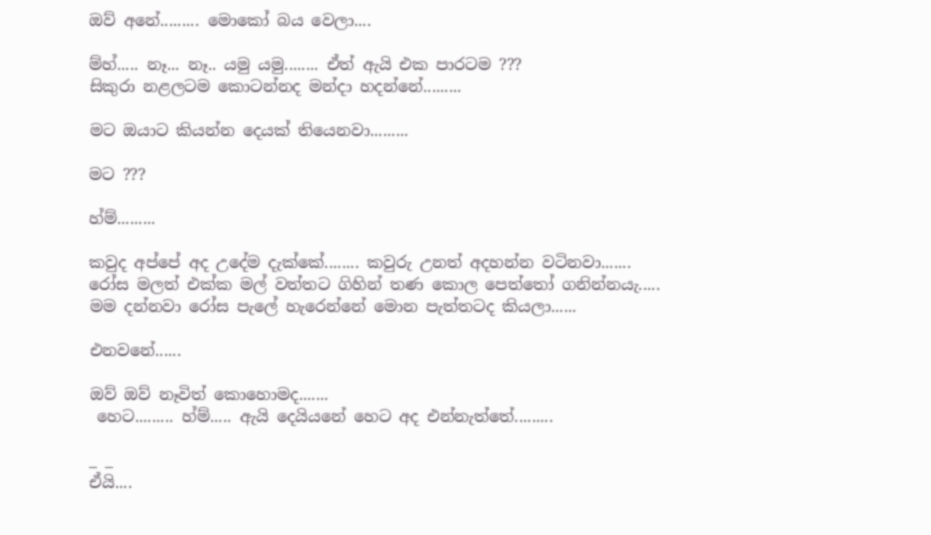ඔව් අනේ......... මොකෝ බය වෙලා....

ම්හ්..... නෑ... නෑ.. යමු යමු........ ඒත් ඇයි එක පාරටම ???
සිකුරා නළලටම කොටන්නද මන්දා හදන්නේ.........

මට ඔයාට කියන්න දෙයක් තියෙනවා.........

මට ???

හ්ම්.........

කවුද අප්පේ අද උදේම දැක්කේ........ කවුරු උනත් අදහන්න වටිනවා.......
රෝස මලත් එක්ක මල් වත්තට ගිහින් තණ කොල පෙත්තෝ ගනින්නයැ.....
මම දන්නවා රෝස පැලේ හැරෙන්නේ මොන පැත්තටද කියලා......

එනවනේ......

ඔව් ඔව් නෑවිත් කොහොමද.......
 හෙට......... හ්ම්..... ඇයි දෙයියනේ හෙට අද එන්නැත්තේ.........

_ _
ඒයි....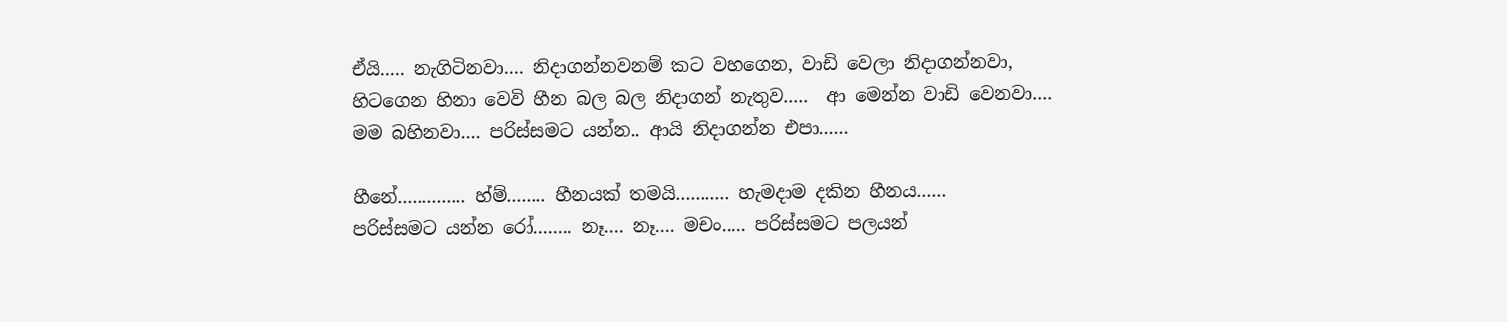ඒයි..... නැගිටිනවා.... නිදාගන්නවනම් කට වහගෙන, වාඩි වෙලා නිදාගන්නවා,
හිටගෙන හිනා වෙවි හීන බල බල නිදාගන් නැතුව.....  ආ මෙන්න වාඩි වෙනවා....
මම බහිනවා.... පරිස්සමට යන්න.. ආයි නිදාගන්න එපා......

හීනේ.............. හ්ම්........ හීනයක් තමයි........... හැමදාම දකින හීනය......
පරිස්සමට යන්න රෝ........ නෑ.... නෑ.... මචං..... පරිස්සමට පලයන්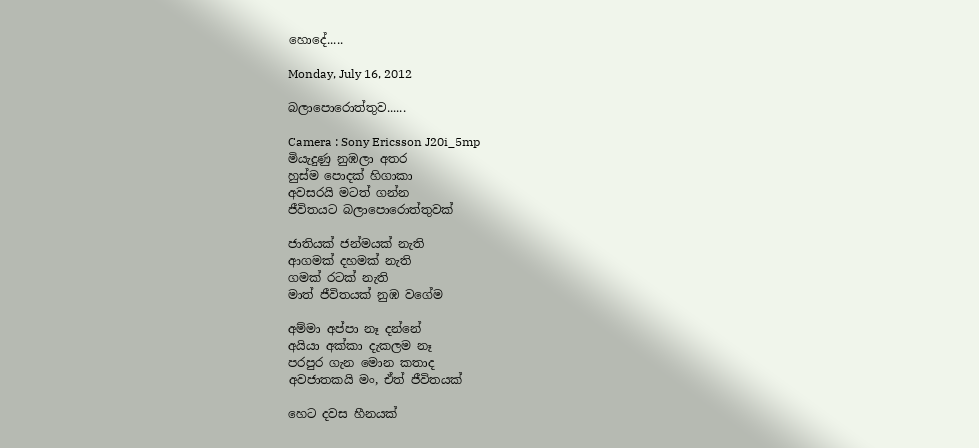හොදේ.....

Monday, July 16, 2012

බලාපොරොත්තුව......

Camera : Sony Ericsson J20i_5mp
මියැදුණු නුඹලා අතර
හුස්ම පොදක් හිගාකා
අවසරයි මටත් ගන්න
ජීවිතයට බලාපොරොත්තුවක්

ජාතියක් ජන්මයක් නැති
ආගමක් දහමක් නැති
ගමක් රටක් නැති
මාත් ජීවිතයක් නුඹ වගේම

අම්මා අප්පා නෑ දන්නේ
අයියා අක්කා දැකලම නෑ
පරපුර ගැන මොන කතාද
අවජාතකයි මං, ඒත් ජීවිතයක්

හෙට දවස හීනයක්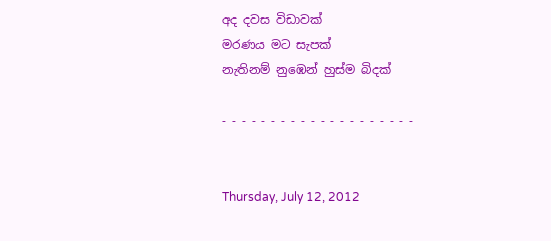අද දවස විඩාවක්
මරණය මට සැපක්
නැතිනම් නුඹෙන් හුස්ම බිදක්

- - - - - - - - - - - - - - - - - - - -


Thursday, July 12, 2012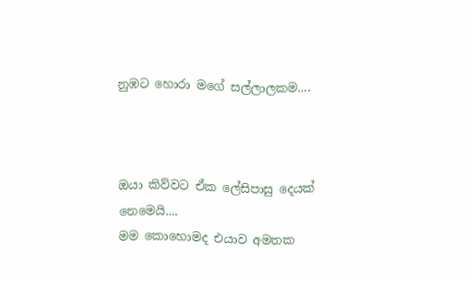නුඹට හොරා මගේ සල්ලාලකම....



ඔයා කිව්වට ඒක ලේසිපාසු දෙයක් නෙමෙයි....
මම කොහොමද එයාව අමතක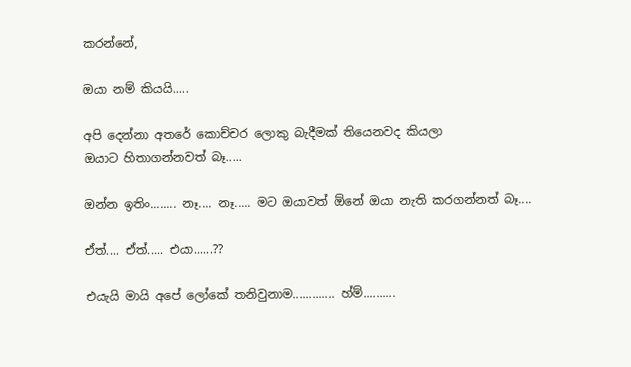කරන්නේ,

ඔයා නම් කියයි.....

අපි දෙන්නා අතරේ කොච්චර ලොකු බැදීමක් තියෙනවද කියලා
ඔයාට හිතාගන්නවත් බෑ.....

ඔන්න ඉතිං........ නෑ.... නෑ..... මට ඔයාවත් ඕනේ ඔයා නැති කරගන්නත් බෑ....

ඒත්.... ඒත්..... එයා......??

එයැයි මායි අපේ ලෝකේ තනිවුනාම............. හ්ම්..........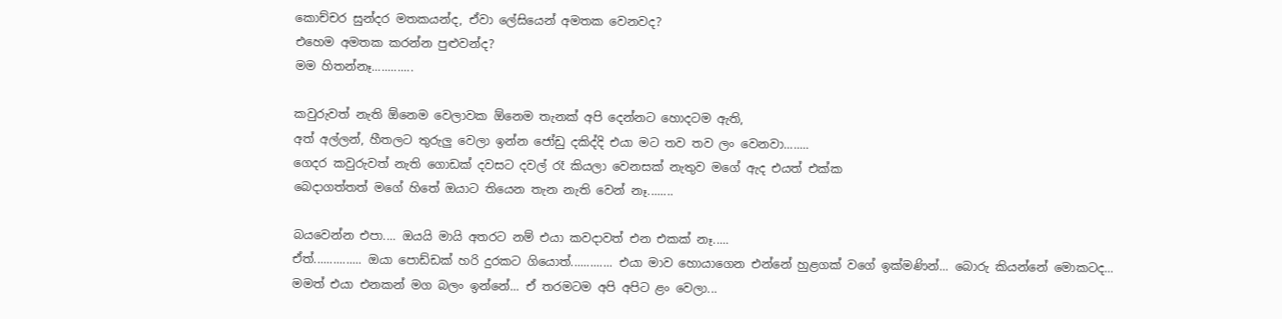කොච්චර සුන්දර මතකයන්ද, ඒවා ලේසියෙන් අමතක වෙනවද?
එහෙම අමතක කරන්න පුළුවන්ද?
මම හිතන්නෑ.............

කවුරුවත් නැති ඕනෙම වෙලාවක ඕනෙම තැනක් අපි දෙන්නට හොදටම ඇති,
අත් අල්ලන්, හීතලට තුරුලු වෙලා ඉන්න ජෝඩු දකිද්දි එයා මට තව තව ලං වෙනවා........
ගෙදර කවුරුවත් නැති ගොඩක් දවසට දවල් රෑ කියලා වෙනසක් නැතුව මගේ ඇද එයත් එක්ක
බෙදාගත්තත් මගේ හිතේ ඔයාට තියෙන තැන නැති වෙන් නෑ........

බයවෙන්න එපා.... ඔයයි මායි අතරට නම් එයා කවදාවත් එන එකක් නෑ.....
ඒත්............... ඔයා පොඩ්ඩක් හරි දුරකට ගියොත්............. එයා මාව හොයාගෙන එන්නේ හුළගක් වගේ ඉක්මණින්... බොරු කියන්නේ මොකටද...
මමත් එයා එනකන් මග බලං ඉන්නේ... ඒ තරමටම අපි අපිට ළං වෙලා...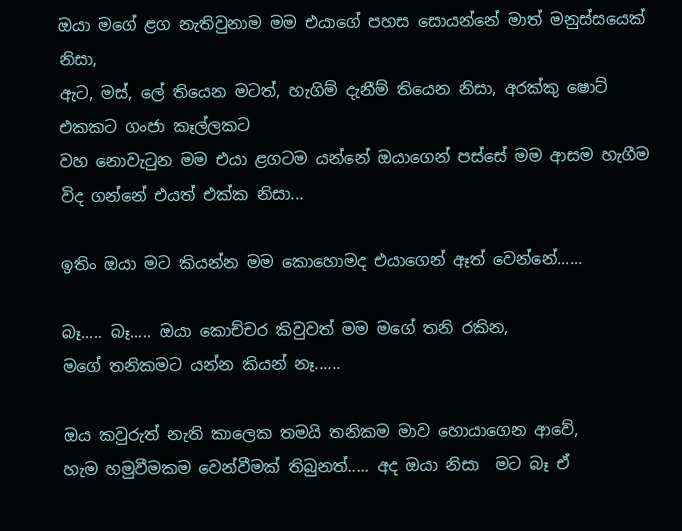ඔයා මගේ ළග නැතිවුනාම මම එයාගේ පහස සොයන්නේ මාත් මනුස්සයෙක් නිසා,
ඇට, මස්, ලේ තියෙන මටත්, හැගිම් දැනීම් තියෙන නිසා, අරක්කු ෂොට් එකකට ගංජා කෑල්ලකට
වහ නොවැටුන මම එයා ළගටම යන්නේ ඔයාගෙන් පස්සේ මම ආසම හැගීම විද ගන්නේ එයත් එක්ක නිසා...

ඉතිං ඔයා මට කියන්න මම කොහොමද එයාගෙන් ඈත් වෙන්නේ......

බෑ..... බෑ..... ඔයා කොච්චර කිවුවත් මම මගේ තනි රකින,
මගේ තනිකමට යන්න කියන් නෑ......

ඔය කවුරුත් නැති කාලෙක තමයි තනිකම මාව හොයාගෙන ආවේ,
හැම හමුවීමකම වෙන්වීමක් තිබුනත්..... අද ඔයා නිසා  මට බෑ ඒ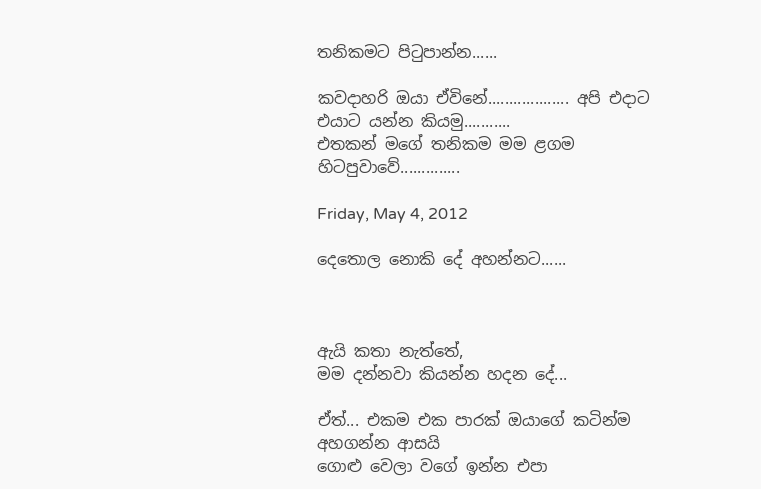තනිකමට පිටුපාන්න......

කවදාහරි ඔයා ඒවිනේ................... අපි එදාට එයාට යන්න කියමු...........
එතකන් මගේ තනිකම මම ළගම හිටපුවාවේ..............

Friday, May 4, 2012

දෙතොල නොකි දේ අහන්නට......



ඇයි කතා නැත්තේ,
මම දන්නවා කියන්න හදන දේ...

ඒත්... එකම එක පාරක් ඔයාගේ කටින්ම අහගන්න ආසයි
ගොළු වෙලා වගේ ඉන්න එපා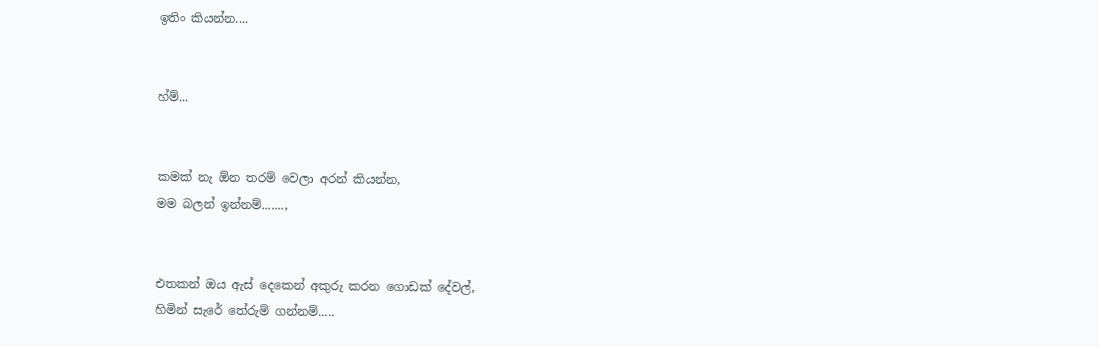ඉතිං කියන්න....


හ්ම්...


කමක් නැ ඕන තරම් වෙලා අරන් කියන්න,
මම බලන් ඉන්නම්.......,


එතකන් ඔය ඇස් දෙකෙන් අකුරු කරන ගොඩක් දේවල්,
හිමින් සැරේ තේරුම් ගන්නම්.....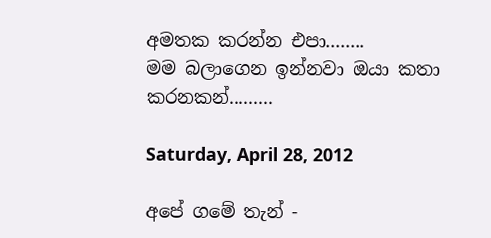අමතක කරන්න එපා........
මම බලාගෙන ඉන්නවා ඔයා කතා කරනකන්.........

Saturday, April 28, 2012

අපේ ගමේ තැන් -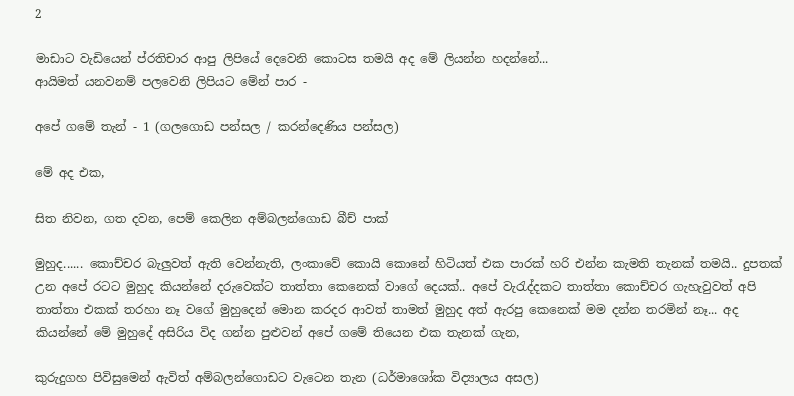2

මාඩාට වැඩියෙන් ප්රතිචාර ආපු ලිපියේ දෙවෙනි කොටස තමයි අද මේ ලියන්න හදන්නේ...
ආයිමත් යනවනම් පලවෙනි ලිපියට මේන් පාර -

අපේ ගමේ තැන් - 1 (ගලගොඩ පන්සල / කරන්දෙණිය පන්සල)

මේ අද එක,

සිත නිවන, ගත දවන, පෙම් කෙලින අම්බලන්ගොඩ බීච් පාක්

මුහුද...... කොච්චර බැලුවත් ඇති වෙන්නැති, ලංකාවේ කොයි කොනේ හිටියත් එක පාරක් හරි එන්න කැමති තැනක් තමයි.. දුපතක් උන අපේ රටට මුහුද කියන්නේ දරුවෙක්ට තාත්තා කෙනෙක් වාගේ දෙයක්.. අපේ වැරැද්දකට තාත්තා කොච්චර ගැහැවුවත් අපි තාත්තා එකක් තරහා නෑ වගේ මුහුදෙන් මොන කරදර ආවත් තාමත් මුහුද අත් ඇරපු කෙනෙක් මම දන්න තරමින් නෑ... අද කියන්නේ මේ මුහුදේ අසිරිය විද ගන්න පුළුවන් අපේ ගමේ තියෙන එක තැනක් ගැන,

කුරුදුගහ පිවිසුමෙන් ඇවිත් අම්බලන්ගොඩට වැටෙන තැන (ධර්මාශෝක විද්‍යාලය අසල)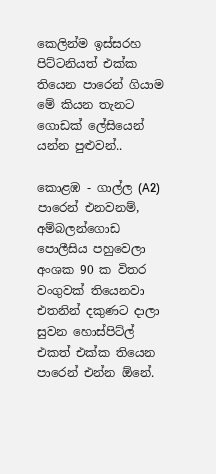කෙලින්ම ඉස්සරහ පිට්ටනියත් එක්ක තියෙන පාරෙන් ගියාම මේ කියන තැනට ගොඩක් ලේසියෙන් යන්න පුළුවන්..

කොළඹ - ගාල්ල (A2) පාරෙන් එනවනම්, අම්බලන්ගොඩ පොලීසිය පහුවෙලා අංශක 90 ක විතර වංගුවක් තියෙනවා එතනින් දකුණට දාලා සුවන හොස්පිට්ල් එකත් එක්ක තියෙන පාරෙන් එන්න ඕනේ.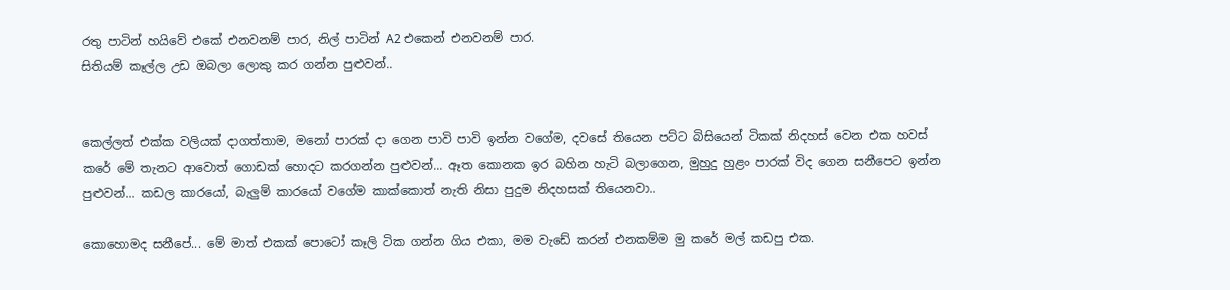රතු පාටින් හයිවේ එකේ එනවනම් පාර, නිල් පාටින් A2 එකෙන් එනවනම් පාර.
සිතියම් කෑල්ල උඩ ඔබලා ලොකු කර ගන්න පුළුවන්..


කෙල්ලත් එක්ක වලියක් දාගත්තාම, මනෝ පාරක් දා ගෙන පාවි පාවි ඉන්න වගේම, දවසේ තියෙන පට්ට බිසියෙන් ටිකක් නිදහස් වෙන එක හවස් කරේ මේ තැනට ආවොත් ගොඩක් හොදට කරගන්න පුළුවන්... ඈත කොනක ඉර බහින හැටි බලාගෙන, මුහුදු හුළං පාරක් විද ගෙන සනීපෙට ඉන්න පුළුවන්... කඩල කාරයෝ, බැලුම් කාරයෝ වගේම කාක්කොත් නැති නිසා පුදුම නිදහසක් තියෙනවා..

කොහොමද සනීපේ... මේ මාත් එකක් පොටෝ කෑලි ටික ගන්න ගිය එකා, මම වැඩේ කරන් එනකම්ම මු කරේ මල් කඩපු එක.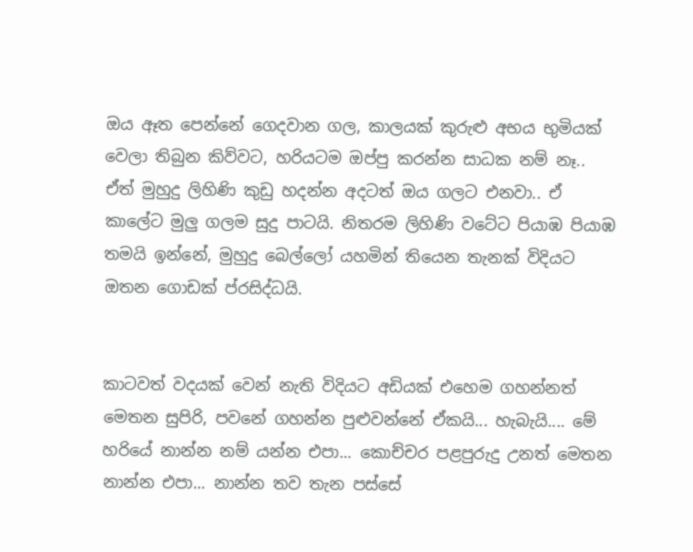ඔය ඈත පෙන්නේ ගෙදවාන ගල, කාලයක් කුරුළු අභය භුමියක් වෙලා තිබුන කිව්වට, හරියටම ඔප්පු කරන්න සාධක නම් නෑ..  ඒත් මුහුදු ලිහිණි කුඩු හදන්න අදටත් ඔය ගලට එනවා.. ඒ කාලේට මුලු ගලම සුදු පාටයි. නිතරම ලිහිණි වටේට පියාඹ පියාඹ තමයි ඉන්නේ, මුහුදු බෙල්ලෝ යහමින් තියෙන තැනක් විදියට ඔතන ගොඩක් ප්රසිද්ධයි.


කාටවත් වදයක් වෙන් නැති විදියට අඩියක් එහෙම ගහන්නත් මෙතන සුපිරි, පවනේ ගහන්න පුළුවන්නේ ඒකයි... හැබැයි.... මේ හරියේ නාන්න නම් යන්න එපා... කොච්චර පළපුරුදු උනත් මෙතන නාන්න එපා... නාන්න තව තැන පස්සේ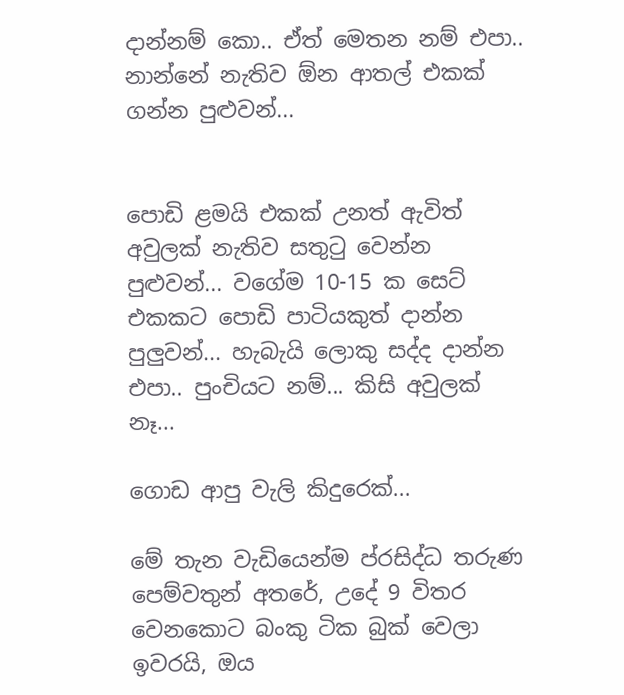දාන්නම් කො.. ඒත් මෙතන නම් එපා.. නාන්නේ නැතිව ඕන ආතල් එකක් ගන්න පුළුවන්...


පොඩි ළමයි එකක් උනත් ඇවිත් අවුලක් නැතිව සතුටු වෙන්න පුළුවන්... වගේම 10-15 ක සෙට් එකකට පොඩි පාටියකුත් දාන්න පුලුවන්... හැබැයි ලොකු සද්ද දාන්න එපා.. පුංචියට නම්... කිසි අවුලක් නෑ...

ගොඩ ආපු වැලි කිදුරෙක්...

මේ තැන වැඩියෙන්ම ප්රසිද්ධ තරුණ පෙම්වතුන් අතරේ, උදේ 9 විතර වෙනකොට බංකු ටික බුක් වෙලා ඉවරයි, ඔය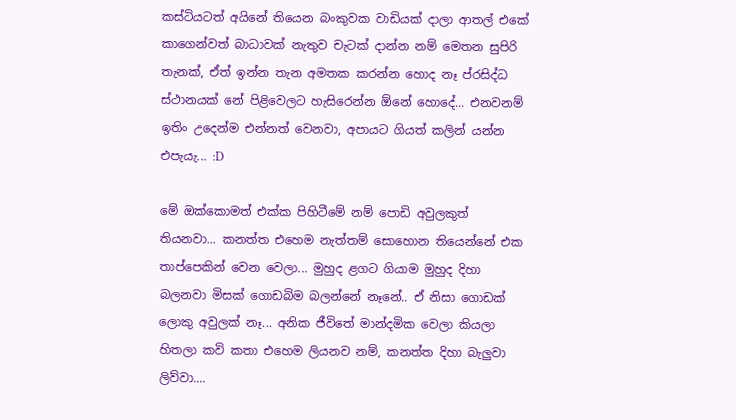කස්ටියටත් අයිනේ තියෙන බංකුවක වාඩියක් දාලා ආතල් එකේ කාගෙන්වත් බාධාවක් නැතුව චැටක් දාන්න නම් මෙතන සුපිරි තැනක්, ඒත් ඉන්න තැන අමතක කරන්න හොද නෑ ප්රසිද්ධ ස්ථානයක් නේ පිළිවෙලට හැසිරෙන්න ඕනේ හොදේ... එනවනම් ඉතිං උදෙන්ම එන්නත් වෙනවා, අපායට ගියත් කලින් යන්න එපැයැ... :D

මේ ඔක්කොමත් එක්ක පිහිටීමේ නම් පොඩි අවුලකුත් තියනවා... කනත්ත එහෙම නැත්තම් සොහොන තියෙන්නේ එක තාප්පෙකින් වෙන වෙලා... මුහුද ළගට ගියාම මුහුද දිහා බලනවා මිසක් ගොඩබිම බලන්නේ නෑනේ.. ඒ නිසා ගොඩක් ලොකු අවුලක් නෑ... අනික ජීවිතේ මාන්දමික වෙලා කියලා හිතලා කවි කතා එහෙම ලියනව නම්, කනත්ත දිහා බැලුවා ලිව්වා....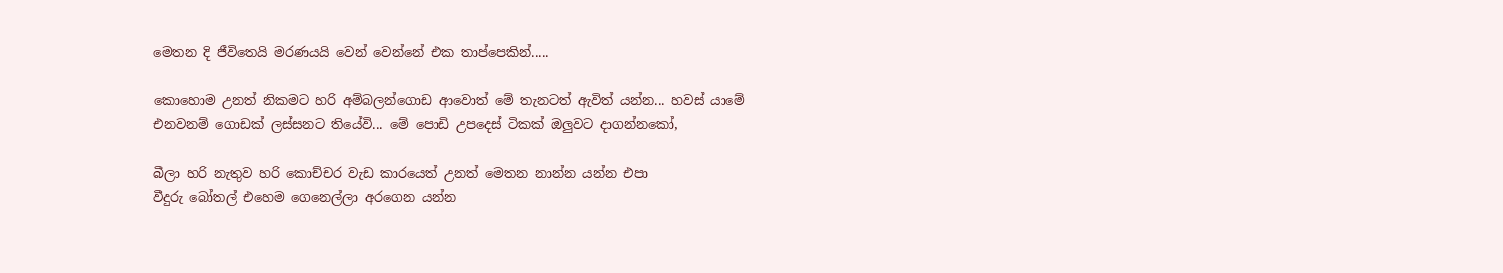මෙතන දි ජීවිතෙයි මරණයයි වෙන් වෙන්නේ එක තාප්පෙකින්.....

කොහොම උනත් නිකමට හරි අම්බලන්ගොඩ ආවොත් මේ තැනටත් ඇවිත් යන්න... හවස් යාමේ එනවනම් ගොඩක් ලස්සනට තියේවි... මේ පොඩි උපදෙස් ටිකක් ඔලුවට දාගන්නකෝ,

බීලා හරි නැතුව හරි කොච්චර වැඩ කාරයෙත් උනත් මෙතන නාන්න යන්න එපා
වීදුරු බෝතල් එහෙම ගෙනෙල්ලා අරගෙන යන්න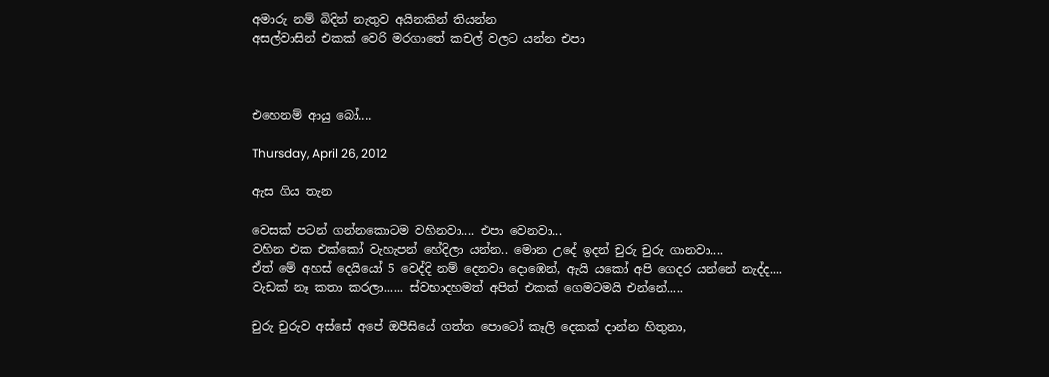අමාරු නම් බිදින් නැතුව අයිනකින් තියන්න
අසල්වාසින් එකක් වෙරි මරගාතේ කචල් වලට යන්න එපා



එහෙනම් ආයු බෝ....

Thursday, April 26, 2012

ඇස ගිය තැන

වෙසක් පටන් ගන්නකොටම වහිනවා.... එපා වෙනවා...
වහින එක එක්කෝ වැහැපන් හේදිලා යන්න.. මොන උදේ ඉදන් චුරු චුරු ගානවා....
ඒත් මේ අහස් දෙයියෝ 5 වෙද්දි නම් දෙනවා දොඹෙන්, ඇයි යකෝ අපි ගෙදර යන්නේ නැද්ද....
වැඩක් නෑ කතා කරලා...... ස්වභාදහමත් අපිත් එකක් ගෙමටමයි එන්නේ.....

චුරු චුරුව අස්සේ අපේ ඔපීසියේ ගත්ත පොටෝ කෑලි දෙකක් දාන්න හිතුනා,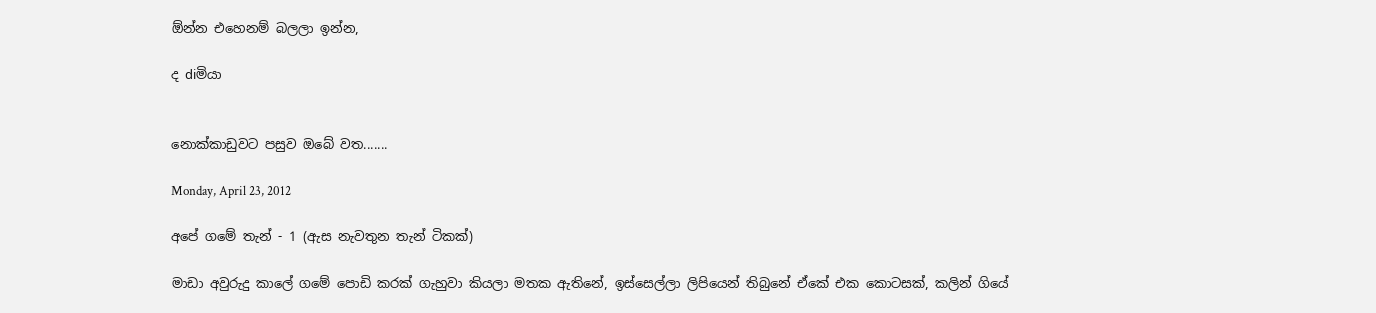ඕන්න එහෙනම් බලලා ඉන්න,

ද diමියා


නොක්කාඩුවට පසුව ඔබේ වත.......

Monday, April 23, 2012

අපේ ගමේ තැන් - 1 (ඇස නැවතුන තැන් ටිකක්)

මාඩා අවුරුදු කාලේ ගමේ පොඩි කරක් ගැහුවා කියලා මතක ඇතිනේ, ඉස්සෙල්ලා ලිපියෙන් තිබුනේ ඒකේ එක කොටසක්, කලින් ගියේ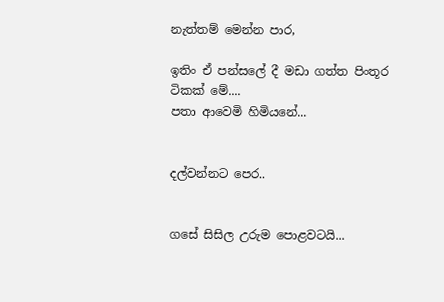නැත්තම් මෙන්න පාර,

ඉතිං ඒ පන්සලේ දී මඩා ගත්ත පිංතූර ටිකක් මේ....
පතා ආවෙමි හිමියනේ...


දල්වන්නට පෙර..


ගසේ සිසිල උරුම පොළවටයි...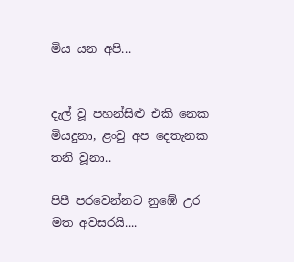මිය යන අපි...


දැල් වූ පහන්සිළු එකි නෙක මියදුනා, ළංවු අප දෙතැනක තනි වූනා..

පිපී පරවෙන්නට නුඹේ උර මත අවසරයි....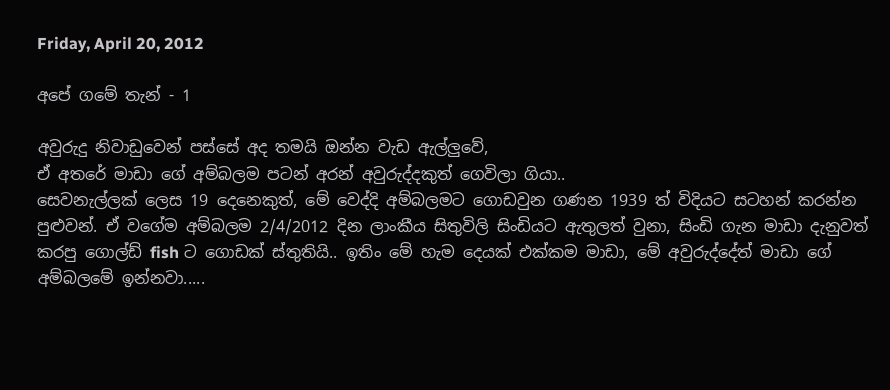Friday, April 20, 2012

අපේ ගමේ තැන් - 1

අවුරුදු නිවාඩුවෙන් පස්සේ අද තමයි ඔන්න වැඩ ඇල්ලුවේ,
ඒ අතරේ මාඩා ගේ අම්බලම පටන් අරන් අවුරුද්දකුත් ගෙවිලා ගියා..
සෙවනැල්ලක් ලෙස 19 දෙනෙකුත්, මේ වෙද්දි අම්බලමට ගොඩවුන ගණන 1939 ත් විදියට සටහන් කරන්න පුළුවන්. ඒ වගේම අම්බලම 2/4/2012 දින ලාංකීය සිතුවිලි සිංඩියට ඇතුලත් වුනා, සිංඩි ගැන මාඩා දැනුවත් කරපු ගොල්ඩ් fish ට ගොඩක් ස්තුතියි.. ඉතිං මේ හැම දෙයක් එක්කම මාඩා, මේ අවුරුද්දේත් මාඩා ගේ අම්බලමේ ඉන්නවා.....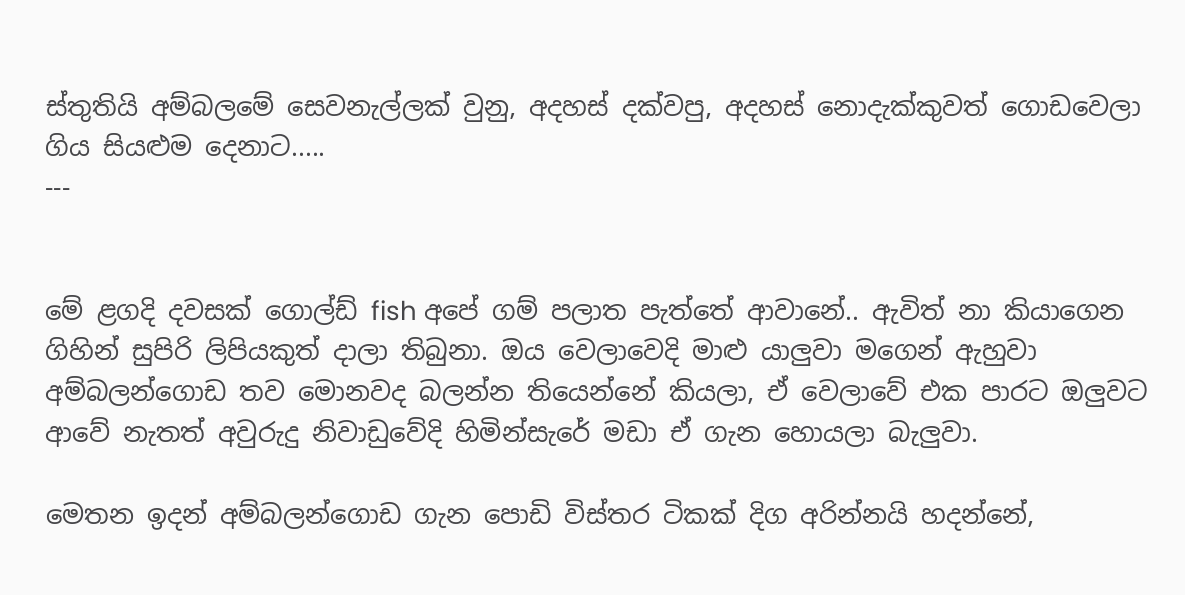ස්තුතියි අම්බලමේ සෙවනැල්ලක් වුනු, අදහස් දක්වපු, අදහස් නොදැක්කුවත් ගොඩවෙලා ගිය සියළුම දෙනාට.....
---


මේ ළගදි දවසක් ගොල්ඩ් fish අපේ ගම් පලාත පැත්තේ ආවානේ.. ඇවිත් නා කියාගෙන ගිහින් සුපිරි ලිපියකුත් දාලා තිබුනා. ඔය වෙලාවෙදි මාළු යාලුවා මගෙන් ඇහුවා අම්බලන්ගොඩ තව මොනවද බලන්න තියෙන්නේ කියලා, ඒ වෙලාවේ එක පාරට ඔලුවට ආවේ නැතත් අවුරුදු නිවාඩුවේදි හිමින්සැරේ මඩා ඒ ගැන හොයලා බැලුවා.

මෙතන ඉදන් අම්බලන්ගොඩ ගැන පොඩි විස්තර ටිකක් දිග අරින්නයි හදන්නේ,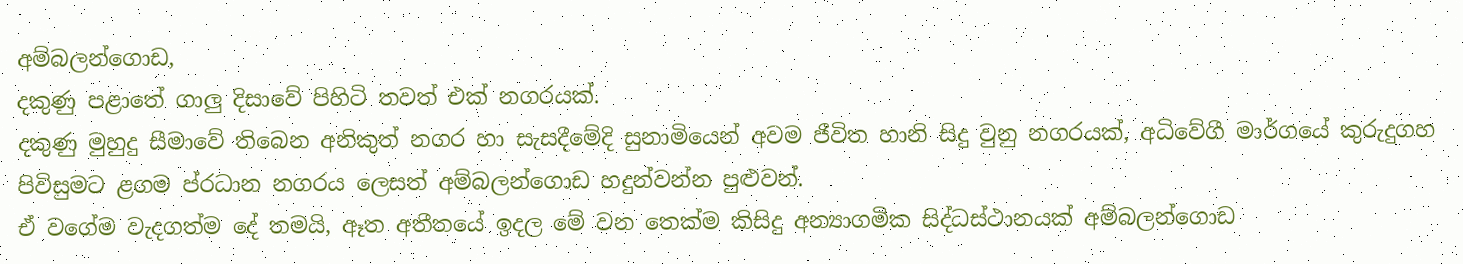අම්බලන්ගොඩ,
දකුණු පළාතේ ගාලු දිසාවේ පිහිටි තවත් එක් නගරයක්.
දකුණු මුහුදු සීමාවේ තිබෙන අනිකුත් නගර හා සැසදීමේදි සුනාමියෙන් අවම ජීවිත හානි සිදු වුනු නගරයක්, අධිවේගී මාර්ගයේ කුරුදුගහ පිවිසුමට ළගම ප්රධාන නගරය ලෙසත් අම්බලන්ගොඩ හදුන්වන්න පුළුවන්.
ඒ වගේම වැදගත්ම දේ තමයි, ඈත අතීතයේ ඉදල මේ වන තෙක්ම කිසිදු අන්‍යාගමික සිද්ධස්ථානයක් අම්බලන්ගොඩ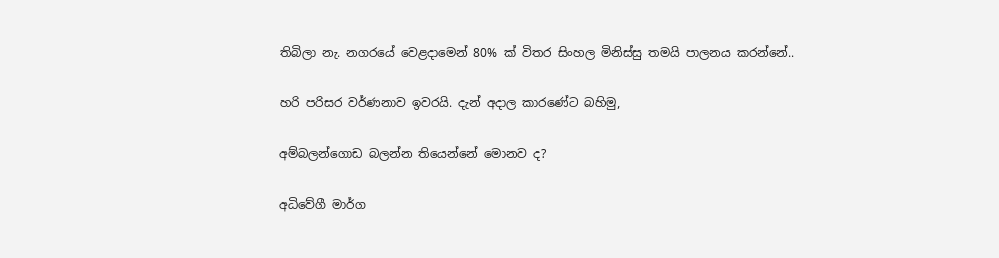තිබිලා නැ. නගරයේ වෙළදාමෙන් 80% ක් විතර සිංහල මිනිස්සු තමයි පාලනය කරන්නේ..

හරි පරිසර වර්ණනාව ඉවරයි. දැන් අදාල කාරණේට බහිමු,

අම්බලන්ගොඩ බලන්න තියෙන්නේ මොනව ද?

අධිවේගී මාර්ග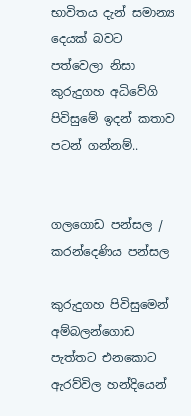භාවිතය දැන් සමාන්‍ය දෙයක් බවට පත්වෙලා නිසා කුරුදුගහ අධිවේගි පිවිසුමේ ඉදන් කතාව පටන් ගන්නම්..


ගලගොඩ පන්සල / කරන්දෙණිය පන්සල

කුරුදුගහ පිවිසුමෙන් අම්බලන්ගොඩ පැත්තට එනකොට ඇරව්විල හන්දියෙන්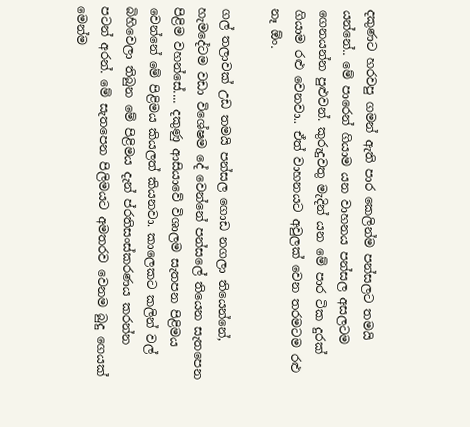දකුණට හරවපු ගමන් ඇති පාර කෙලින්ම පන්සලට තමයි යන්නේ.. මේ පාරෙන් ගියාම යන වාහනය පන්සල අසලටම ගෙනයන්න පුළුවන්. කුරුදුවතු මැදින් යන මේ පාර ටික දුරක් ගියාම රළු වෙනවා.. ඒත් වාහනයට අවුලක් වෙන තරමටම රළු නෑ ඕං.

ගල් තලාවක් උඩ තමයි පන්සල ගොඩ නගලා තියෙන්නේ, හැමදේටම වඩා විශේෂම දේ වෙන්නේ පන්සලේ තියෙන සැතපෙන පිළිම වහන්සේ.... දකුණු ආසියාවේ විශාලම සැතපන පිළිමය වෙන්නේ මේ පිළිමය කියලත් කියනවා. කාලෙකට කලින් වල් බිහිවෙලා තිබුන මේ පිළිමය දැන් ප්රතිසංස්කරණය කරන්න පටන් අරන්. මේ සැතපෙන පිලිමයට අමතරව වෙනම බුදු ගෙයක් මෙන්ම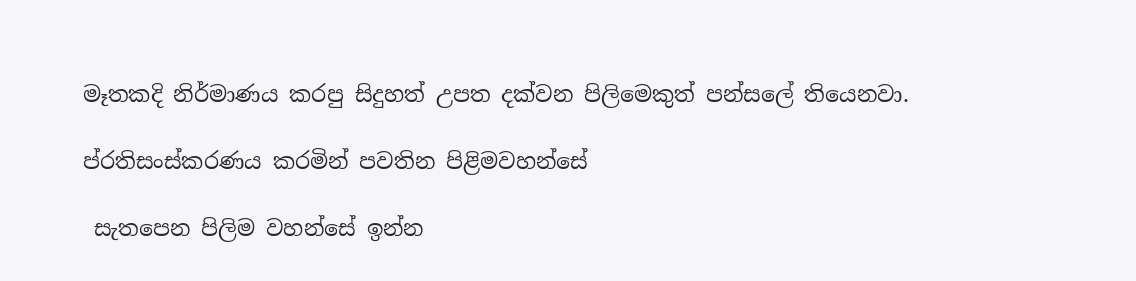මෑතකදි නිර්මාණය කරපු සිදුහත් උපත දක්වන පිලිමෙකුත් පන්සලේ තියෙනවා.

ප්රතිසංස්කරණය කරමින් පවතින පිළිමවහන්සේ

 සැතපෙන පිලිම වහන්සේ ඉන්න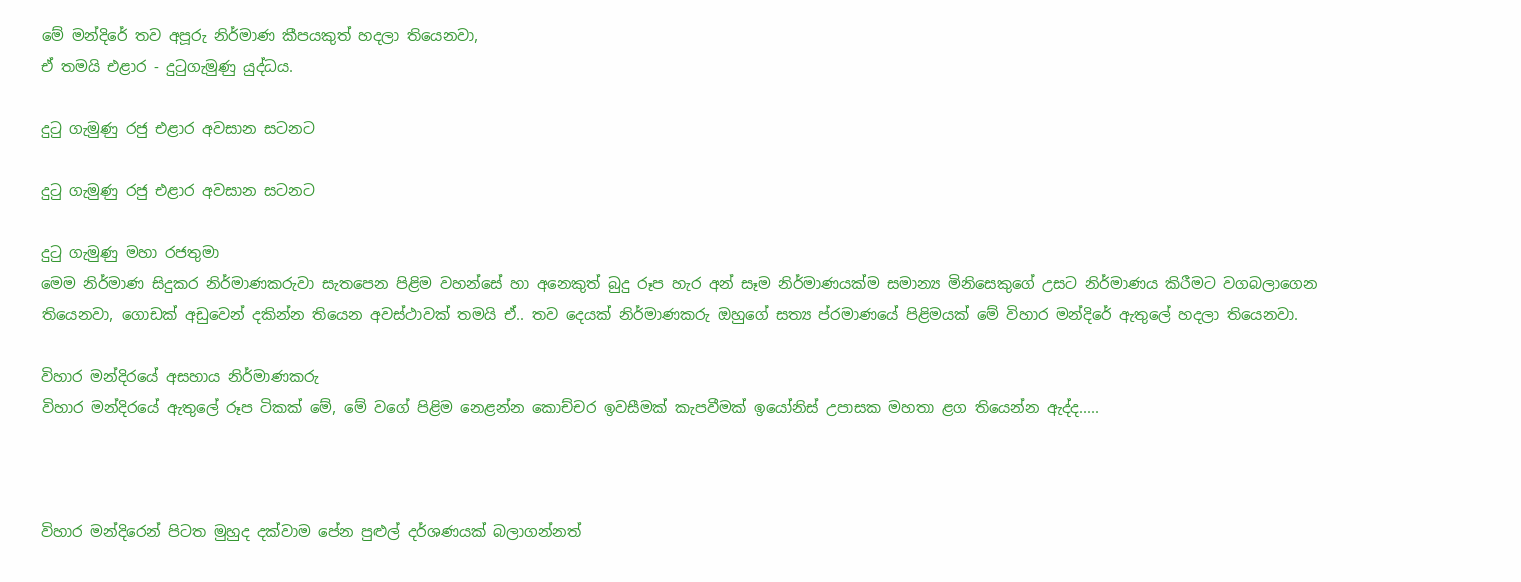මේ මන්දිරේ තව අපූරු නිර්මාණ කීපයකුත් හදලා තියෙනවා,
ඒ තමයි එළාර - දුටුගැමුණු යුද්ධය.

දුටු ගැමුණු රජු එළාර අවසාන සටනට

දුටු ගැමුණු රජු එළාර අවසාන සටනට

දුටු ගැමුණු මහා රජතුමා
මෙම නිර්මාණ සිදුකර නිර්මාණකරුවා සැතපෙන පිළිම වහන්සේ හා අනෙකුත් බුදු රූප හැර අන් සෑම නිර්මාණයක්ම සමාන්‍ය මිනිසෙකුගේ උසට නිර්මාණය කිරීමට වගබලාගෙන තියෙනවා, ගොඩක් අඩුවෙන් දකින්න තියෙන අවස්ථාවක් තමයි ඒ.. තව දෙයක් නිර්මාණකරු ඔහුගේ සත්‍ය ප්රමාණයේ පිළිමයක් මේ විහාර මන්දිරේ ඇතුලේ හදලා තියෙනවා.

විහාර මන්දිරයේ අසහාය නිර්මාණකරු
විහාර මන්දිරයේ ඇතුලේ රූප ටිකක් මේ, මේ වගේ පිළිම නෙළන්න කොච්චර ඉවසීමක් කැපවීමක් ඉයෝනිස් උපාසක මහතා ළග තියෙන්න ඇද්ද.....



විහාර මන්දිරෙන් පිටත මුහුද දක්වාම පේන පුළුල් දර්ශණයක් බලාගන්නත්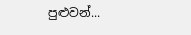පුළුවන්...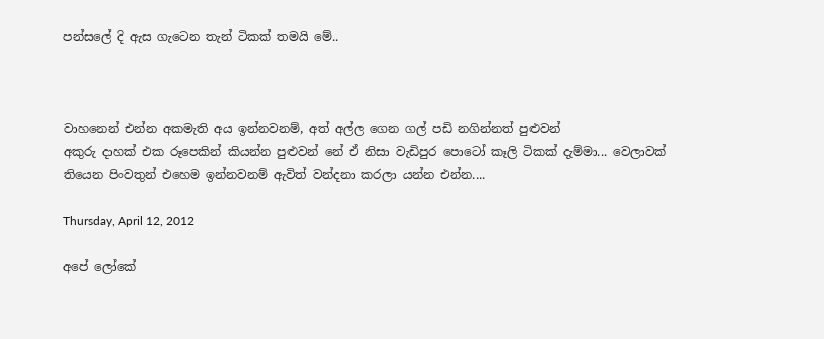පන්සලේ දි ඇස ගැටෙන තැන් ටිකක් තමයි මේ..



වාහනෙන් එන්න අකමැති අය ඉන්නවනම්, අත් අල්ල ගෙන ගල් පඩි නගින්නත් පුළුවන්
අකුරු දාහක් එක රූපෙකින් කියන්න පුළුවන් නේ ඒ නිසා වැඩිපුර පොටෝ කෑලි ටිකක් දැම්මා... වෙලාවක් තියෙන පිංවතුන් එහෙම ඉන්නවනම් ඇවිත් වන්දනා කරලා යන්න එන්න....

Thursday, April 12, 2012

අපේ ලෝකේ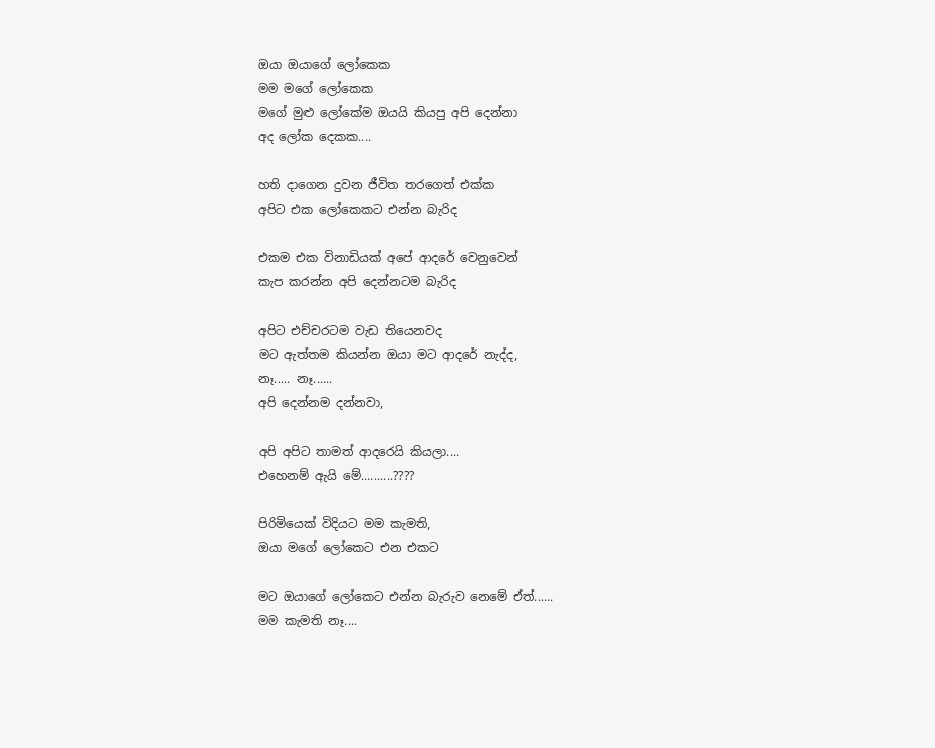ඔයා ඔයාගේ ලෝකෙක
මම මගේ ලෝකෙක
මගේ මුළු ලෝකේම ඔයයි කියපු අපි දෙන්නා
අද ලෝක දෙකක....

හති දාගෙන දුවන ජීවිත තරගෙත් එක්ක
අපිට එක ලෝකෙකට එන්න බැරිද

එකම එක විනාඩියක් අපේ ආදරේ වෙනුවෙන්
කැප කරන්න අපි දෙන්නටම බැරිද

අපිට එච්චරටම වැඩ තියෙනවද
මට ඇත්තම කියන්න ඔයා මට ආදරේ නැද්ද,
නෑ..... නෑ......
අපි දෙන්නම දන්නවා,

අපි අපිට තාමත් ආදරෙයි කියලා....
එහෙනම් ඇයි මේ..........????

පිරිමියෙක් විදියට මම කැමති,
ඔයා මගේ ලෝකෙට එන එකට

මට ඔයාගේ ලෝකෙට එන්න බැරුව නෙමේ ඒත්......
මම කැමති නෑ....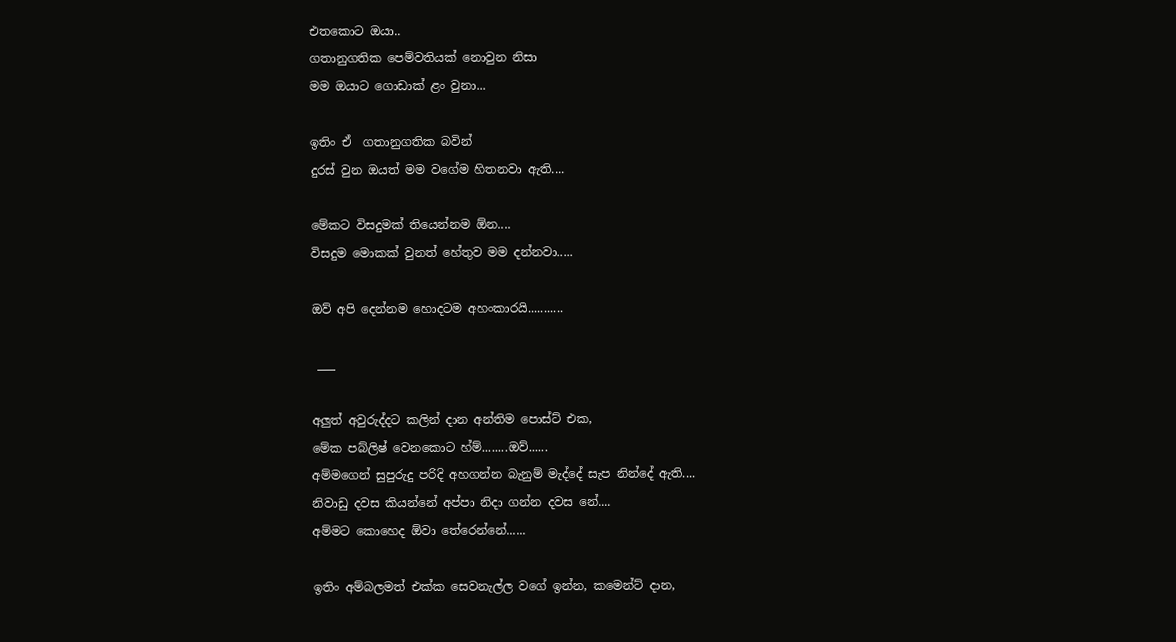එතකොට ඔයා..
ගතානුගතික පෙම්වතියක් නොවුන නිසා
මම ඔයාට ගොඩාක් ළං වුනා...

ඉතිං ඒ  ගතානුගතික බවින්
දුරස් වුන ඔයත් මම වගේම හිතනවා ඇති....

මේකට විසදුමක් තියෙන්නම ඕන....
විසදුම මොකක් වුනත් හේතුව මම දන්නවා.....

ඔව් අපි දෙන්නම හොදටම අහංකාරයි...........

 ___

අලුත් අවුරුද්දට කලින් දාන අන්තිම පොස්ට් එක,
මේක පබ්ලිෂ් වෙනකොට හ්ම්........ඔව්......
අම්මගෙන් සුපුරුදු පරිදි අහගන්න බැනුම් මැද්දේ සැප නින්දේ ඇති....
නිවාඩු දවස කියන්නේ අප්පා නිදා ගන්න දවස නේ....
අම්මට කොහෙද ඕවා තේරෙන්නේ......

ඉතිං අම්බලමත් එක්ක සෙවනැල්ල වගේ ඉන්න, කමෙන්ට් දාන,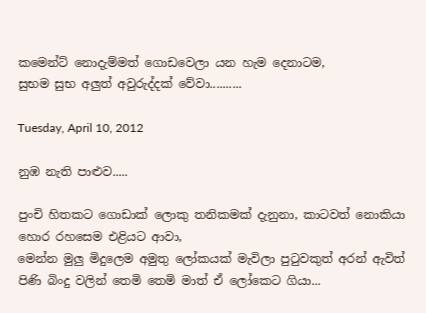කමෙන්ට් නොදැම්මත් ගොඩවෙලා යන හැම දෙනාටම,
සුභම සුභ අලුත් අවුරුද්දක් වේවා..........

Tuesday, April 10, 2012

නුඹ නැති පාළුව.....

පුංචි හිතකට ගොඩාක් ලොකු තනිකමක් දැනුනා, කාටවත් නොකියා හොර රහසෙම එළියට ආවා,
මෙන්න මුලු මිදුලෙම අමුතු ලෝකයක් මැවිලා පුටුවකුත් අරන් ඇවිත් පිණි බිංදු වලින් තෙමි තෙමි මාත් ඒ ලෝකෙට ගියා...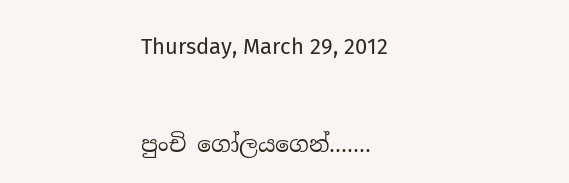Thursday, March 29, 2012

පුංචි ගෝලයගෙන්.......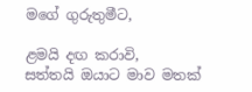මගේ ගුරුතුමීට,

ළමයි දඟ කරාවි,
සත්තයි ඔයාට මාව මතක්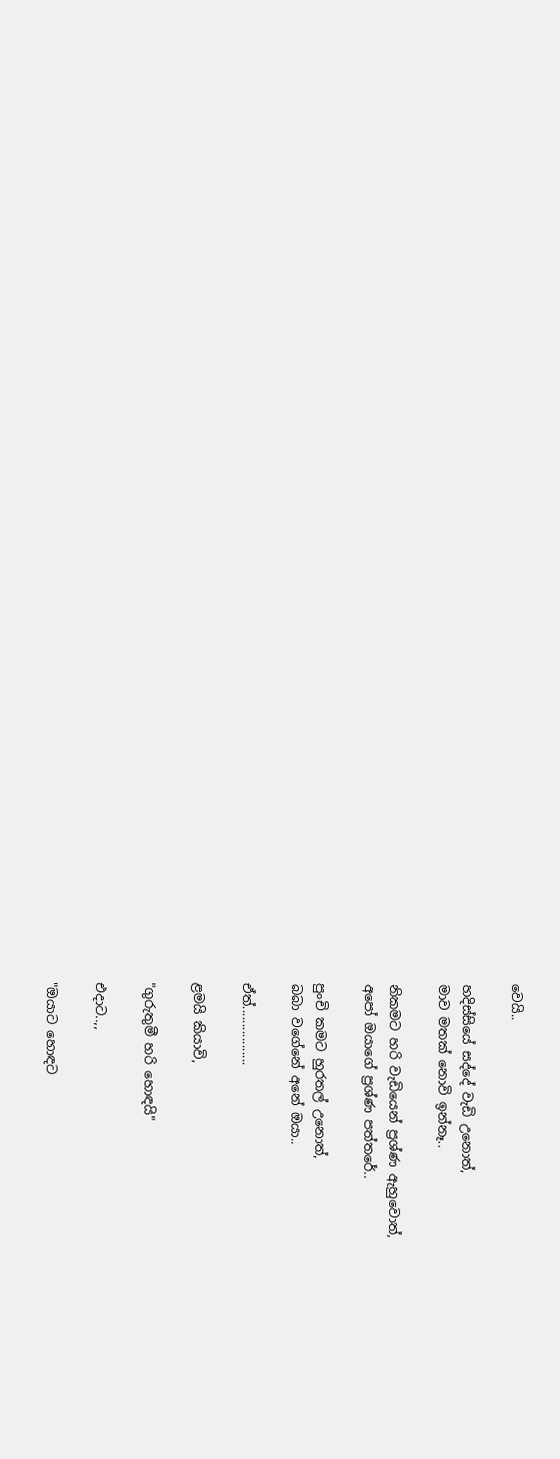වෙයි..

හදිස්සියේ සද්දේ වැඩි උනොත්,
මාව මතක් නොවි ඉන්නෑ..

නිකමට හරි වැඩියෙන් ප්‍රශ්ණ ඇහුවොත්,
අපෝ ඔයාගේ ප්‍රශ්ණ පත්තරේ..

පුංචි කමට හුරතල් උනොත්,
බබා වගේනේ අනේ ඔයා..

ඒත්.................

ළමයි කියාවි,

"ගුරුතුමී හරි හොඳයි"

එදාට..,,

"ඔයාට හොඳට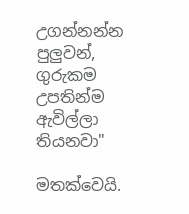උගන්නන්න පුලුවන්,
ගුරුකම උපතින්ම ඇවිල්ලා තියනවා"

මතක්වෙයි.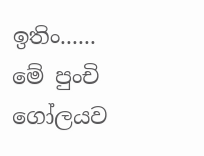ඉතිං...... මේ පුංචි ගෝලයව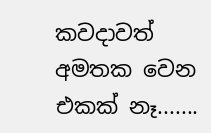කවදාවත් අමතක වෙන එකක් නෑ.......